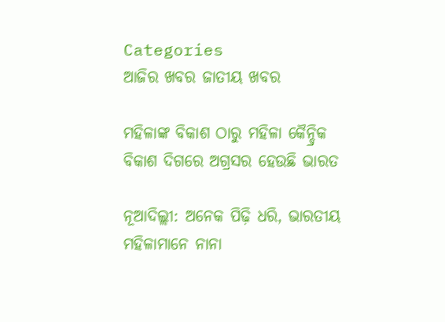Categories
ଆଜିର ଖବର ଜାତୀୟ ଖବର

ମହିଳାଙ୍କ ବିକାଶ ଠାରୁ ମହିଳା କୈନ୍ଦ୍ରିକ ବିକାଶ ଦିଗରେ ଅଗ୍ରସର ହେଉଛି ଭାରତ

ନୂଆଦିଲ୍ଲୀ: ଅନେକ ପିଢ଼ି ଧରି, ଭାରତୀୟ ମହିଳାମାନେ ନାନା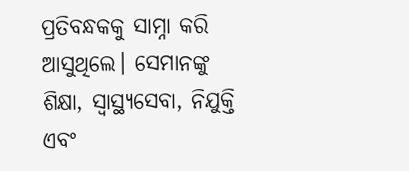ପ୍ରତିବନ୍ଧକକୁ ସାମ୍ନା କରି ଆସୁଥିଲେ। ସେମାନଙ୍କୁ ଶିକ୍ଷା, ସ୍ୱାସ୍ଥ୍ୟସେବା, ନିଯୁକ୍ତି ଏବଂ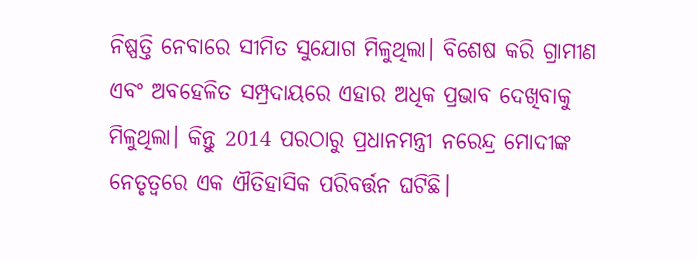ନିଷ୍ପତ୍ତି ନେବାରେ ସୀମିତ ସୁଯୋଗ ମିଳୁଥିଲା। ବିଶେଷ କରି ଗ୍ରାମୀଣ ଏବଂ ଅବହେଳିତ ସମ୍ପ୍ରଦାୟରେ ଏହାର ଅଧିକ ପ୍ରଭାବ ଦେଖିବାକୁ ମିଳୁଥିଲା। କିନ୍ତୁ 2014 ପରଠାରୁ ପ୍ରଧାନମନ୍ତ୍ରୀ ନରେନ୍ଦ୍ର ମୋଦୀଙ୍କ ନେତୃତ୍ୱରେ ଏକ ଐତିହାସିକ ପରିବର୍ତ୍ତନ ଘଟିଛି।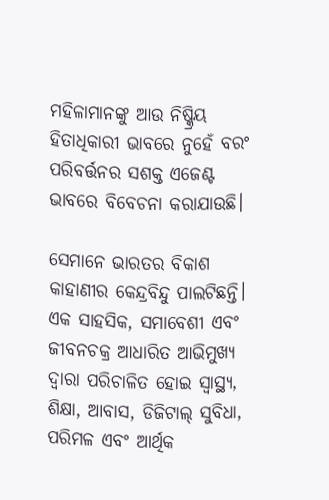ମହିଳାମାନଙ୍କୁ ଆଉ ନିଷ୍କ୍ରିୟ ହିତାଧିକାରୀ ଭାବରେ ନୁହେଁ ବରଂ ପରିବର୍ତ୍ତନର ସଶକ୍ତ ଏଜେଣ୍ଟ ଭାବରେ ବିବେଚନା କରାଯାଉଛି।

ସେମାନେ ଭାରତର ବିକାଶ କାହାଣୀର କେନ୍ଦ୍ରବିନ୍ଦୁ ପାଲଟିଛନ୍ତି। ଏକ ସାହସିକ, ସମାବେଶୀ ଏବଂ ଜୀବନଚକ୍ର ଆଧାରିତ ଆଭିମୁଖ୍ୟ ଦ୍ୱାରା ପରିଚାଳିତ ହୋଇ ସ୍ୱାସ୍ଥ୍ୟ, ଶିକ୍ଷା, ଆବାସ, ଡିଜିଟାଲ୍ ସୁବିଧା, ପରିମଳ ଏବଂ ଆର୍ଥିକ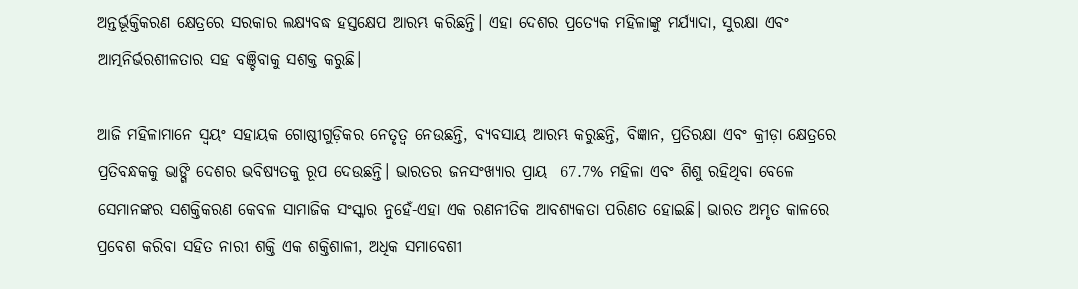ଅନ୍ତର୍ଭୂକ୍ତିକରଣ କ୍ଷେତ୍ରରେ ସରକାର ଲକ୍ଷ୍ୟବଦ୍ଧ ହସ୍ତକ୍ଷେପ ଆରମ୍ଭ କରିଛନ୍ତି। ଏହା ଦେଶର ପ୍ରତ୍ୟେକ ମହିଳାଙ୍କୁ ମର୍ଯ୍ୟାଦା, ସୁରକ୍ଷା ଏବଂ ଆତ୍ମନିର୍ଭରଶୀଳତାର ସହ ବଞ୍ଚିବାକୁ ସଶକ୍ତ କରୁଛି।

ଆଜି ମହିଳାମାନେ ସ୍ୱୟଂ ସହାୟକ ଗୋଷ୍ଠୀଗୁଡ଼ିକର ନେତୃତ୍ୱ ନେଉଛନ୍ତି, ବ୍ୟବସାୟ ଆରମ୍ଭ କରୁଛନ୍ତି, ବିଜ୍ଞାନ, ପ୍ରତିରକ୍ଷା ଏବଂ କ୍ରୀଡ଼ା କ୍ଷେତ୍ରରେ ପ୍ରତିବନ୍ଧକକୁ ଭାଙ୍ଗି ଦେଶର ଭବିଷ୍ୟତକୁ ରୂପ ଦେଉଛନ୍ତି। ଭାରତର ଜନସଂଖ୍ୟାର ପ୍ରାୟ  67.7% ମହିଳା ଏବଂ ଶିଶୁ ରହିଥିବା ବେଳେ ସେମାନଙ୍କର ସଶକ୍ତିକରଣ କେବଳ ସାମାଜିକ ସଂସ୍କାର ନୁହେଁ-ଏହା ଏକ ରଣନୀତିକ ଆବଶ୍ୟକତା ପରିଣତ ହୋଇଛି। ଭାରତ ଅମୃତ କାଳରେ ପ୍ରବେଶ କରିବା ସହିତ ନାରୀ ଶକ୍ତି ଏକ ଶକ୍ତିଶାଳୀ, ଅଧିକ ସମାବେଶୀ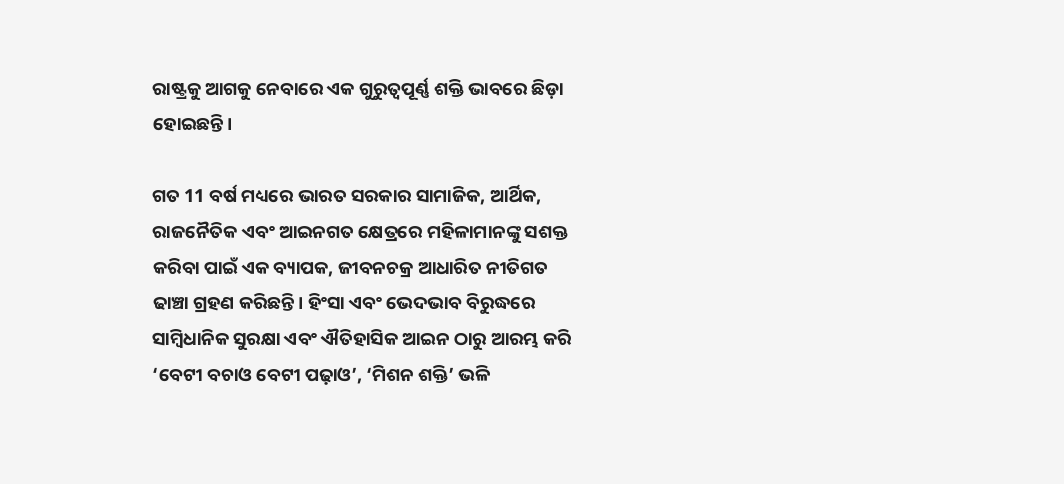ରାଷ୍ଟ୍ରକୁ ଆଗକୁ ନେବାରେ ଏକ ଗୁରୁତ୍ୱପୂର୍ଣ୍ଣ ଶକ୍ତି ଭାବରେ ଛିଡ଼ା ହୋଇଛନ୍ତି।

ଗତ 11 ବର୍ଷ ମଧ୍ୟରେ ଭାରତ ସରକାର ସାମାଜିକ, ଆର୍ଥିକ, ରାଜନୈତିକ ଏବଂ ଆଇନଗତ କ୍ଷେତ୍ରରେ ମହିଳାମାନଙ୍କୁ ସଶକ୍ତ କରିବା ପାଇଁ ଏକ ବ୍ୟାପକ, ଜୀବନଚକ୍ର ଆଧାରିତ ନୀତିଗତ ଢାଞ୍ଚା ଗ୍ରହଣ କରିଛନ୍ତି। ହିଂସା ଏବଂ ଭେଦଭାବ ବିରୁଦ୍ଧରେ ସାମ୍ବିଧାନିକ ସୁରକ୍ଷା ଏବଂ ଐତିହାସିକ ଆଇନ ଠାରୁ ଆରମ୍ଭ କରି ‘ବେଟୀ ବଚାଓ ବେଟୀ ପଢ଼ାଓ’, ‘ମିଶନ ଶକ୍ତି’ ଭଳି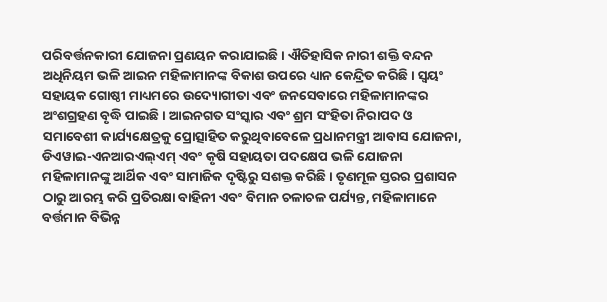ପରିବର୍ତ୍ତନକାରୀ ଯୋଜନା ପ୍ରଣୟନ କରାଯାଇଛି। ଐତିହାସିକ ନାରୀ ଶକ୍ତି ବନ୍ଦନ ଅଧିନିୟମ ଭଳି ଆଇନ ମହିଳାମାନଙ୍କ ବିକାଶ ଉପରେ ଧ୍ୟାନ କେନ୍ଦ୍ରିତ କରିଛି। ସ୍ୱୟଂ ସହାୟକ ଗୋଷ୍ଠୀ ମାଧ୍ୟମରେ ଉଦ୍ୟୋଗୀତା ଏବଂ ଜନସେବାରେ ମହିଳାମାନଙ୍କର ଅଂଶଗ୍ରହଣ ବୃଦ୍ଧି ପାଇଛି। ଆଇନଗତ ସଂସ୍କାର ଏବଂ ଶ୍ରମ ସଂହିତା ନିରାପଦ ଓ ସମାବେଶୀ କାର୍ଯ୍ୟକ୍ଷେତ୍ରକୁ ପ୍ରୋତ୍ସାହିତ କରୁଥିବାବେଳେ ପ୍ରଧାନମନ୍ତ୍ରୀ ଆବାସ ଯୋଜନା, ଡିଏୱାଇ-ଏନଆରଏଲ୍ଏମ୍ ଏବଂ କୃଷି ସହାୟତା ପଦକ୍ଷେପ ଭଳି ଯୋଜନା ମହିଳାମାନଙ୍କୁ ଆର୍ଥିକ ଏବଂ ସାମାଜିକ ଦୃଷ୍ଟିରୁ ସଶକ୍ତ କରିଛି। ତୃଣମୂଳ ସ୍ତରର ପ୍ରଶାସନ ଠାରୁ ଆରମ୍ଭ କରି ପ୍ରତିରକ୍ଷା ବାହିନୀ ଏବଂ ବିମାନ ଚଳାଚଳ ପର୍ଯ୍ୟନ୍ତ, ମହିଳାମାନେ ବର୍ତ୍ତମାନ ବିଭିନ୍ନ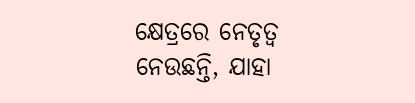କ୍ଷେତ୍ରରେ ନେତୃତ୍ୱ ନେଉଛନ୍ତି, ଯାହା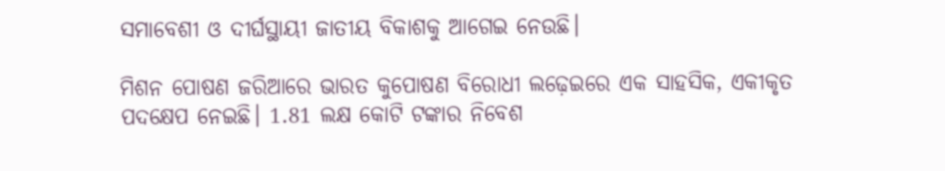ସମାବେଶୀ ଓ ଦୀର୍ଘସ୍ଥାୟୀ ଜାତୀୟ ବିକାଶକୁ ଆଗେଇ ନେଉଛି।

ମିଶନ ପୋଷଣ ଜରିଆରେ ଭାରତ କୁପୋଷଣ ବିରୋଧୀ ଲଢ଼େଇରେ ଏକ ସାହସିକ, ଏକୀକୃତ ପଦକ୍ଷେପ ନେଇଛି। 1.81 ଲକ୍ଷ କୋଟି ଟଙ୍କାର ନିବେଶ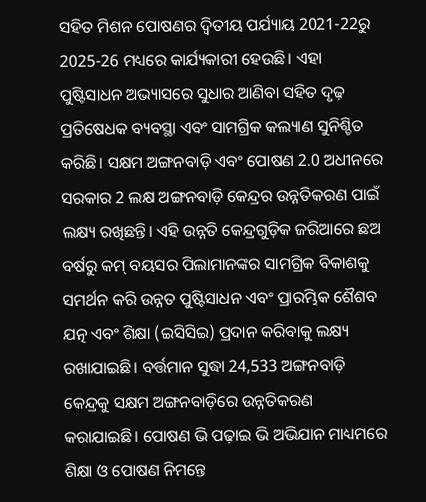ସହିତ ମିଶନ ପୋଷଣର ଦ୍ୱିତୀୟ ପର୍ଯ୍ୟାୟ 2021-22ରୁ 2025-26 ମଧ୍ୟରେ କାର୍ଯ୍ୟକାରୀ ହେଉଛି। ଏହା ପୁଷ୍ଟିସାଧନ ଅଭ୍ୟାସରେ ସୁଧାର ଆଣିବା ସହିତ ଦୃଢ଼ ପ୍ରତିଷେଧକ ବ୍ୟବସ୍ଥା ଏବଂ ସାମଗ୍ରିକ କଲ୍ୟାଣ ସୁନିଶ୍ଚିତ କରିଛି। ସକ୍ଷମ ଅଙ୍ଗନବାଡ଼ି ଏବଂ ପୋଷଣ 2.0 ଅଧୀନରେ ସରକାର 2 ଲକ୍ଷ ଅଙ୍ଗନବାଡ଼ି କେନ୍ଦ୍ରର ଉନ୍ନତିକରଣ ପାଇଁ ଲକ୍ଷ୍ୟ ରଖିଛନ୍ତି। ଏହି ଉନ୍ନତି କେନ୍ଦ୍ରଗୁଡ଼ିକ ଜରିଆରେ ଛଅ ବର୍ଷରୁ କମ୍ ବୟସର ପିଲାମାନଙ୍କର ସାମଗ୍ରିକ ବିକାଶକୁ ସମର୍ଥନ କରି ଉନ୍ନତ ପୁଷ୍ଟିସାଧନ ଏବଂ ପ୍ରାରମ୍ଭିକ ଶୈଶବ ଯତ୍ନ ଏବଂ ଶିକ୍ଷା (ଇସିସିଇ) ପ୍ରଦାନ କରିବାକୁ ଲକ୍ଷ୍ୟ ରଖାଯାଇଛି। ବର୍ତ୍ତମାନ ସୁଦ୍ଧା 24,533 ଅଙ୍ଗନବାଡ଼ି କେନ୍ଦ୍ରକୁ ସକ୍ଷମ ଅଙ୍ଗନବାଡ଼ିରେ ଉନ୍ନତିକରଣ କରାଯାଇଛି। ପୋଷଣ ଭି ପଢ଼ାଇ ଭି ଅଭିଯାନ ମାଧ୍ୟମରେ ଶିକ୍ଷା ଓ ପୋଷଣ ନିମନ୍ତେ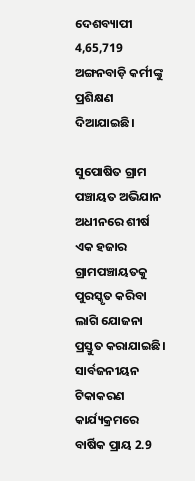ଦେଶବ୍ୟାପୀ 4,65,719 ଅଙ୍ଗନବାଡ଼ି କର୍ମୀଙ୍କୁ ପ୍ରଶିକ୍ଷଣ ଦିଆଯାଇଛି।

ସୁପୋଷିତ ଗ୍ରାମ ପଞ୍ଚାୟତ ଅଭିଯାନ ଅଧୀନରେ ଶୀର୍ଷ ଏକ ହଜାର ଗ୍ରାମପଞ୍ଚାୟତକୁ ପୁରସ୍କୃତ କରିବା ଲାଗି ଯୋଜନା ପ୍ରସ୍ତୁତ କରାଯାଇଛି। ସାର୍ବଜନୀୟନ ଟିକାକରଣ କାର୍ଯ୍ୟକ୍ରମରେ ବାର୍ଷିକ ପ୍ରାୟ 2.9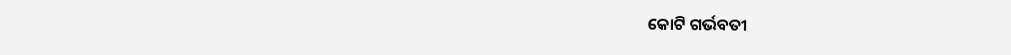କୋଟି ଗର୍ଭବତୀ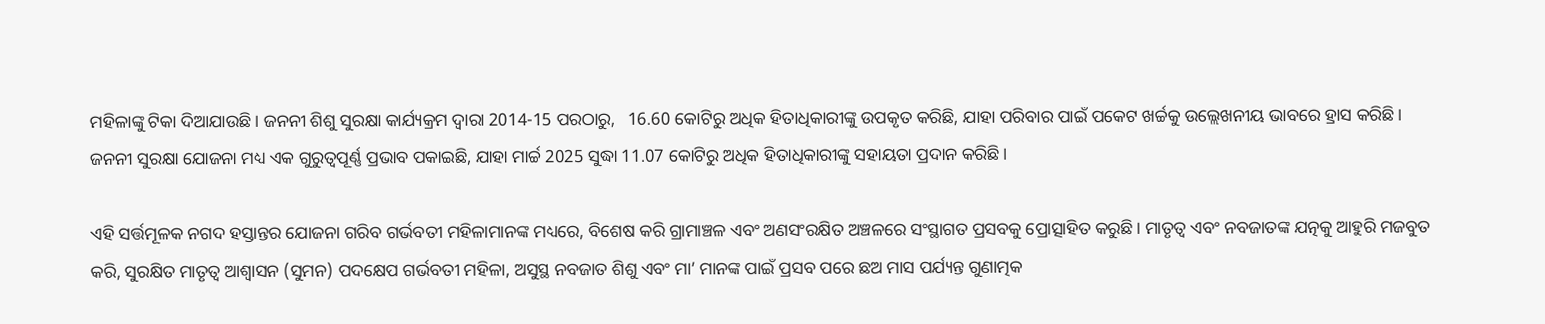ମହିଳାଙ୍କୁ ଟିକା ଦିଆଯାଉଛି। ଜନନୀ ଶିଶୁ ସୁରକ୍ଷା କାର୍ଯ୍ୟକ୍ରମ ଦ୍ୱାରା 2014-15 ପରଠାରୁ,   16.60 କୋଟିରୁ ଅଧିକ ହିତାଧିକାରୀଙ୍କୁ ଉପକୃତ କରିଛି, ଯାହା ପରିବାର ପାଇଁ ପକେଟ ଖର୍ଚ୍ଚକୁ ଉଲ୍ଲେଖନୀୟ ଭାବରେ ହ୍ରାସ କରିଛି। ଜନନୀ ସୁରକ୍ଷା ଯୋଜନା ମଧ୍ୟ ଏକ ଗୁରୁତ୍ୱପୂର୍ଣ୍ଣ ପ୍ରଭାବ ପକାଇଛି, ଯାହା ମାର୍ଚ୍ଚ 2025 ସୁଦ୍ଧା 11.07 କୋଟିରୁ ଅଧିକ ହିତାଧିକାରୀଙ୍କୁ ସହାୟତା ପ୍ରଦାନ କରିଛି।

ଏହି ସର୍ତ୍ତମୂଳକ ନଗଦ ହସ୍ତାନ୍ତର ଯୋଜନା ଗରିବ ଗର୍ଭବତୀ ମହିଳାମାନଙ୍କ ମଧ୍ୟରେ, ବିଶେଷ କରି ଗ୍ରାମାଞ୍ଚଳ ଏବଂ ଅଣସଂରକ୍ଷିତ ଅଞ୍ଚଳରେ ସଂସ୍ଥାଗତ ପ୍ରସବକୁ ପ୍ରୋତ୍ସାହିତ କରୁଛି। ମାତୃତ୍ୱ ଏବଂ ନବଜାତଙ୍କ ଯତ୍ନକୁ ଆହୁରି ମଜବୁତ କରି, ସୁରକ୍ଷିତ ମାତୃତ୍ୱ ଆଶ୍ୱାସନ (ସୁମନ) ପଦକ୍ଷେପ ଗର୍ଭବତୀ ମହିଳା, ଅସୁସ୍ଥ ନବଜାତ ଶିଶୁ ଏବଂ ମା’ ମାନଙ୍କ ପାଇଁ ପ୍ରସବ ପରେ ଛଅ ମାସ ପର୍ଯ୍ୟନ୍ତ ଗୁଣାତ୍ମକ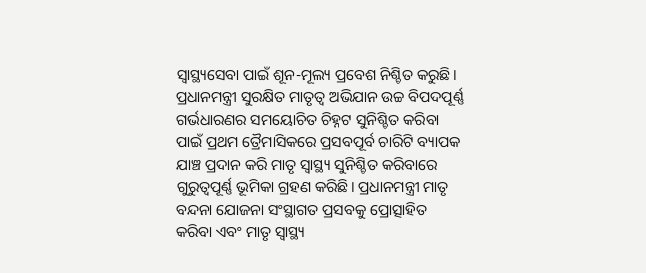ସ୍ୱାସ୍ଥ୍ୟସେବା ପାଇଁ ଶୂନ-ମୂଲ୍ୟ ପ୍ରବେଶ ନିଶ୍ଚିତ କରୁଛି। ପ୍ରଧାନମନ୍ତ୍ରୀ ସୁରକ୍ଷିତ ମାତୃତ୍ୱ ଅଭିଯାନ ଉଚ୍ଚ ବିପଦପୂର୍ଣ୍ଣ ଗର୍ଭଧାରଣର ସମୟୋଚିତ ଚିହ୍ନଟ ସୁନିଶ୍ଚିତ କରିବା ପାଇଁ ପ୍ରଥମ ତ୍ରୈମାସିକରେ ପ୍ରସବପୂର୍ବ ଚାରିଟି ବ୍ୟାପକ ଯାଞ୍ଚ ପ୍ରଦାନ କରି ମାତୃ ସ୍ୱାସ୍ଥ୍ୟ ସୁନିଶ୍ଚିତ କରିବାରେ ଗୁରୁତ୍ୱପୂର୍ଣ୍ଣ ଭୂମିକା ଗ୍ରହଣ କରିଛି। ପ୍ରଧାନମନ୍ତ୍ରୀ ମାତୃ ବନ୍ଦନା ଯୋଜନା ସଂସ୍ଥାଗତ ପ୍ରସବକୁ ପ୍ରୋତ୍ସାହିତ କରିବା ଏବଂ ମାତୃ ସ୍ୱାସ୍ଥ୍ୟ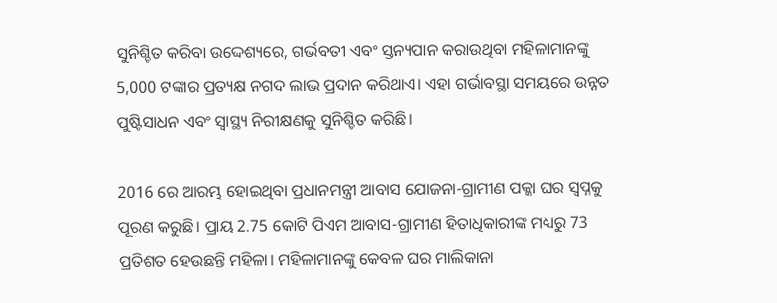ସୁନିଶ୍ଚିତ କରିବା ଉଦ୍ଦେଶ୍ୟରେ, ଗର୍ଭବତୀ ଏବଂ ସ୍ତନ୍ୟପାନ କରାଉଥିବା ମହିଳାମାନଙ୍କୁ 5,000 ଟଙ୍କାର ପ୍ରତ୍ୟକ୍ଷ ନଗଦ ଲାଭ ପ୍ରଦାନ କରିଥାଏ। ଏହା ଗର୍ଭାବସ୍ଥା ସମୟରେ ଉନ୍ନତ ପୁଷ୍ଟିସାଧନ ଏବଂ ସ୍ୱାସ୍ଥ୍ୟ ନିରୀକ୍ଷଣକୁ ସୁନିଶ୍ଚିତ କରିଛି।

2016 ରେ ଆରମ୍ଭ ହୋଇଥିବା ପ୍ରଧାନମନ୍ତ୍ରୀ ଆବାସ ଯୋଜନା-ଗ୍ରାମୀଣ ପକ୍କା ଘର ସ୍ୱପ୍ନକୁ ପୂରଣ କରୁଛି। ପ୍ରାୟ 2.75 କୋଟି ପିଏମ ଆବାସ-ଗ୍ରାମୀଣ ହିତାଧିକାରୀଙ୍କ ମଧ୍ୟରୁ 73 ପ୍ରତିଶତ ହେଉଛନ୍ତି ମହିଳା। ମହିଳାମାନଙ୍କୁ କେବଳ ଘର ମାଲିକାନା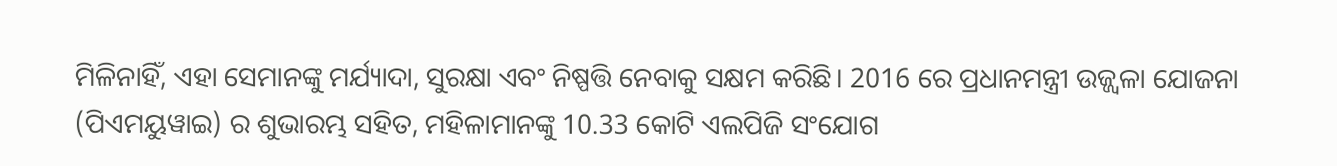ମିଳିନାହିଁ, ଏହା ସେମାନଙ୍କୁ ମର୍ଯ୍ୟାଦା, ସୁରକ୍ଷା ଏବଂ ନିଷ୍ପତ୍ତି ନେବାକୁ ସକ୍ଷମ କରିଛି। 2016 ରେ ପ୍ରଧାନମନ୍ତ୍ରୀ ଉଜ୍ଜ୍ୱଳା ଯୋଜନା (ପିଏମୟୁୱାଇ) ର ଶୁଭାରମ୍ଭ ସହିତ, ମହିଳାମାନଙ୍କୁ 10.33 କୋଟି ଏଲପିଜି ସଂଯୋଗ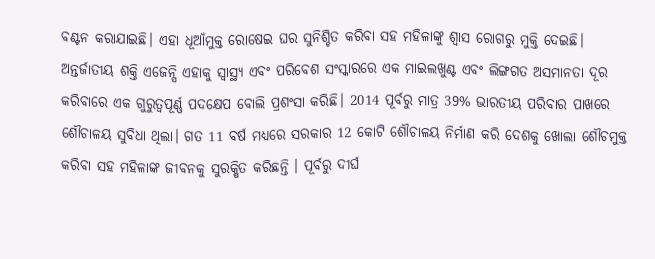ବଣ୍ଟନ କରାଯାଇଛି। ଏହା ଧୂଆଁମୁକ୍ତ ରୋଷେଇ ଘର ସୁନିଶ୍ଚିତ କରିବା ସହ ମହିଳାଙ୍କୁ ଶ୍ୱାସ ରୋଗରୁ ମୁକ୍ତି ଦେଇଛି। ଅନ୍ତର୍ଜାତୀୟ ଶକ୍ତି ଏଜେନ୍ସି ଏହାକୁ ସ୍ୱାସ୍ଥ୍ୟ ଏବଂ ପରିବେଶ ସଂସ୍କାରରେ ଏକ ମାଇଲଖୁଣ୍ଟ ଏବଂ ଲିଙ୍ଗଗତ ଅସମାନତା ଦୂର କରିବାରେ ଏକ ଗୁରୁତ୍ୱପୂର୍ଣ୍ଣ ପଦକ୍ଷେପ ବୋଲି ପ୍ରଶଂସା କରିଛି। 2014 ପୂର୍ବରୁ ମାତ୍ର 39% ଭାରତୀୟ ପରିବାର ପାଖରେ ଶୌଚାଳୟ ସୁବିଧା ଥିଲା। ଗତ 11 ବର୍ଷ ମଧ୍ୟରେ ସରକାର 12 କୋଟି ଶୌଚାଳୟ ନିର୍ମାଣ କରି ଦେଶକୁ ଖୋଲା ଶୌଚମୁକ୍ତ କରିବା ସହ ମହିଳାଙ୍କ ଜୀବନକୁ ସୁରକ୍ଷିତ କରିଛନ୍ତି । ପୂର୍ବରୁ ଦୀର୍ଘ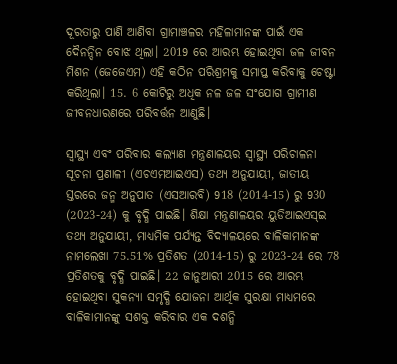ଦୂରତାରୁ ପାଣି ଆଣିବା ଗ୍ରାମାଞ୍ଚଳର ମହିଳାମାନଙ୍କ ପାଇଁ ଏକ ଦୈନନ୍ଦିନ ବୋଝ ଥିଲା। 2019 ରେ ଆରମ୍ଭ ହୋଇଥିବା ଜଳ ଜୀବନ ମିଶନ (ଜେଜେଏମ) ଏହି କଠିନ ପରିଶ୍ରମକୁ ସମାପ୍ତ କରିବାକୁ ଚେଷ୍ଟା କରିଥିଲା। 15. 6 କୋଟିରୁ ଅଧିକ ନଳ ଜଳ ସଂଯୋଗ ଗ୍ରାମୀଣ ଜୀବନଧାରଣରେ ପରିବର୍ତ୍ତନ ଆଣୁଛି।

ସ୍ୱାସ୍ଥ୍ୟ ଏବଂ ପରିବାର କଲ୍ୟାଣ ମନ୍ତ୍ରଣାଳୟର ସ୍ୱାସ୍ଥ୍ୟ ପରିଚାଳନା ସୂଚନା ପ୍ରଣାଳୀ (ଏଚଏମଆଇଏସ) ତଥ୍ୟ ଅନୁଯାୟୀ, ଜାତୀୟ ସ୍ତରରେ ଜନ୍ମ ଅନୁପାତ (ଏସଆରବି) 918 (2014-15) ରୁ 930 (2023-24) କୁ ବୃଦ୍ଧି ପାଇଛି। ଶିକ୍ଷା ମନ୍ତ୍ରଣାଳୟର ୟୁଡିଆଇଏସ୍ଇ ତଥ୍ୟ ଅନୁଯାୟୀ, ମାଧ୍ୟମିକ ପର୍ଯ୍ୟନ୍ତ ବିଦ୍ୟାଳୟରେ ବାଳିକାମାନଙ୍କ ନାମଲେଖା 75.51% ପ୍ରତିଶତ (2014-15) ରୁ 2023-24 ରେ 78 ପ୍ରତିଶତକୁ ବୃଦ୍ଧି ପାଇଛି। 22 ଜାନୁଆରୀ 2015 ରେ ଆରମ୍ଭ ହୋଇଥିବା ସୁକନ୍ୟା ସମୃଦ୍ଧି ଯୋଜନା ଆର୍ଥିକ ସୁରକ୍ଷା ମାଧ୍ୟମରେ ବାଳିକାମାନଙ୍କୁ ସଶକ୍ତ କରିବାର ଏକ ଦଶନ୍ଧି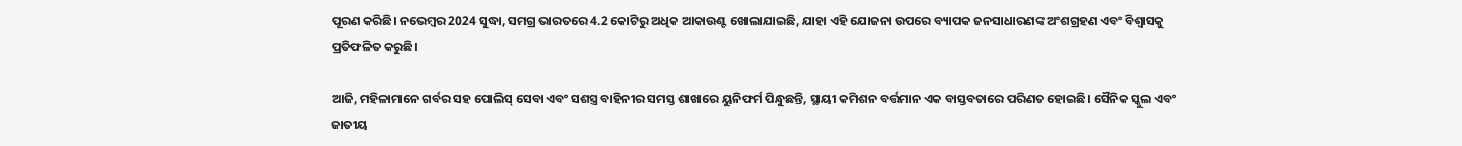ପୂରଣ କରିଛି। ନଭେମ୍ବର 2024 ସୁଦ୍ଧା, ସମଗ୍ର ଭାରତରେ 4.2 କୋଟିରୁ ଅଧିକ ଆକାଉଣ୍ଟ ଖୋଲାଯାଇଛି, ଯାହା ଏହି ଯୋଜନା ଉପରେ ବ୍ୟାପକ ଜନସାଧାରଣଙ୍କ ଅଂଶଗ୍ରହଣ ଏବଂ ବିଶ୍ୱାସକୁ ପ୍ରତିଫଳିତ କରୁଛି।

ଆଜି, ମହିଳାମାନେ ଗର୍ବର ସହ ପୋଲିସ୍ ସେବା ଏବଂ ସଶସ୍ତ୍ର ବାହିନୀର ସମସ୍ତ ଶାଖାରେ ୟୁନିଫର୍ମ ପିନ୍ଧୁଛନ୍ତି, ସ୍ଥାୟୀ କମିଶନ ବର୍ତ୍ତମାନ ଏକ ବାସ୍ତବତାରେ ପରିଣତ ହୋଇଛି। ସୈନିକ ସ୍କୁଲ ଏବଂ ଜାତୀୟ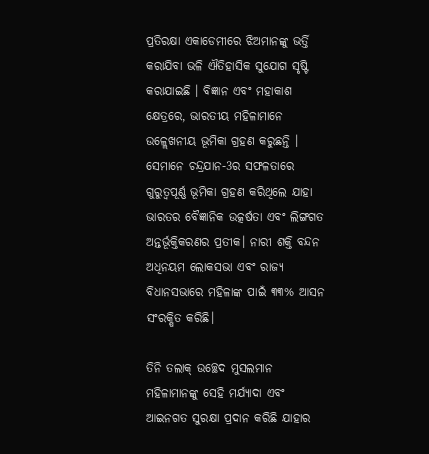ପ୍ରତିରକ୍ଷା ଏକାଡେମୀରେ ଝିଅମାନଙ୍କୁ ଭର୍ତ୍ତି କରାଯିବା ଭଳି ଐତିହାସିକ ସୁଯୋଗ ସୃଷ୍ଟି କରାଯାଇଛି । ବିଜ୍ଞାନ ଏବଂ ମହାକାଶ କ୍ଷେତ୍ରରେ, ଭାରତୀୟ ମହିଳାମାନେ ଉଳ୍ଲେଖନୀୟ ଭୂମିକା ଗ୍ରହଣ କରୁଛନ୍ତି । ସେମାନେ ଚନ୍ଦ୍ରଯାନ-3ର ସଫଳତାରେ ଗୁରୁତ୍ୱପୂର୍ଣ୍ଣ ଭୂମିକା ଗ୍ରହଣ କରିଥିଲେ ଯାହା ଭାରତର ବୈଜ୍ଞାନିକ ଉତ୍କର୍ଷତା ଏବଂ ଲିଙ୍ଗଗତ ଅନ୍ତର୍ଭୂକ୍ତିକରଣର ପ୍ରତୀକ। ନାରୀ ଶକ୍ତି ବନ୍ଦନ ଅଧିନୟମ ଲୋକସଭା ଏବଂ ରାଜ୍ୟ ବିଧାନସଭାରେ ମହିଳାଙ୍କ ପାଇଁ ୩୩% ଆସନ ସଂରକ୍ଷିତ କରିଛି।

ତିନି ତଲାକ୍ ଉଚ୍ଛେଦ ମୁସଲମାନ ମହିଳାମାନଙ୍କୁ ସେହି ମର୍ଯ୍ୟାଦା ଏବଂ ଆଇନଗତ ସୁରକ୍ଷା ପ୍ରଦାନ କରିଛି ଯାହାର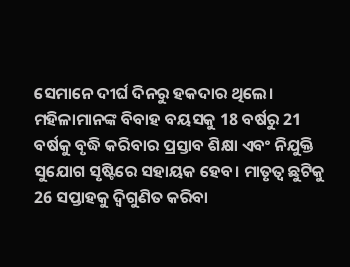ସେମାନେ ଦୀର୍ଘ ଦିନରୁ ହକଦାର ଥିଲେ। ମହିଳାମାନଙ୍କ ବିବାହ ବୟସକୁ 18 ବର୍ଷରୁ 21 ବର୍ଷକୁ ବୃଦ୍ଧି କରିବାର ପ୍ରସ୍ତାବ ଶିକ୍ଷା ଏବଂ ନିଯୁକ୍ତି ସୁଯୋଗ ସୃଷ୍ଟିରେ ସହାୟକ ହେବ। ମାତୃତ୍ୱ ଛୁଟିକୁ 26 ସପ୍ତାହକୁ ଦ୍ୱିଗୁଣିତ କରିବା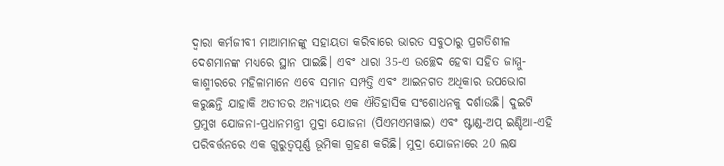ଦ୍ୱାରା କର୍ମଜୀବୀ ମାଆମାନଙ୍କୁ ସହାୟତା କରିବାରେ ଭାରତ ସବୁଠାରୁ ପ୍ରଗତିଶୀଳ ଦେଶମାନଙ୍କ ମଧ୍ୟରେ ସ୍ଥାନ ପାଇଛି। ଏବଂ ଧାରା 35-ଏ ଉଚ୍ଛେଦ ହେବା ସହିତ ଜାମ୍ମୁ-କାଶ୍ମୀରରେ ମହିଳାମାନେ ଏବେ ସମାନ ସମ୍ପତ୍ତି ଏବଂ ଆଇନଗତ ଅଧିକାର ଉପଭୋଗ କରୁଛନ୍ତି ଯାହାକି ଅତୀତର ଅନ୍ୟାୟର ଏକ ଐତିହାସିକ ସଂଶୋଧନକୁ ଦର୍ଶାଉଛି। ଦୁଇଟି ପ୍ରମୁଖ ଯୋଜନା-ପ୍ରଧାନମନ୍ତ୍ରୀ ମୁଦ୍ରା ଯୋଜନା (ପିଏମଏମୱାଇ) ଏବଂ ଷ୍ଟାଣ୍ଡ-ଅପ୍ ଇଣ୍ଡିଆ-ଏହି ପରିବର୍ତ୍ତନରେ ଏକ ଗୁରୁତ୍ୱପୂର୍ଣ୍ଣ ଭୂମିକା ଗ୍ରହଣ କରିଛି। ମୁଦ୍ରା ଯୋଜନାରେ 20 ଲକ୍ଷ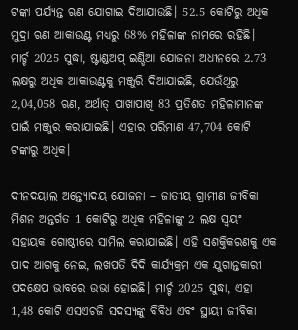ଟଙ୍କା ପର୍ଯ୍ୟନ୍ତ ଋଣ ଯୋଗାଇ ଦିଆଯାଉଛି। 52.5 କୋଟିରୁ ଅଧିକ ମୁଦ୍ରା ଋଣ ଆକାଉଣ୍ଟ ମଧ୍ୟରୁ 68% ମହିଳାଙ୍କ ନାମରେ ରହିଛି। ମାର୍ଚ୍ଚ 2025 ସୁଦ୍ଧା, ଷ୍ଟାଣ୍ଡଅପ୍‌ ଇଣ୍ଡିଆ ଯୋଜନା ଅଧୀନରେ 2.73 ଲକ୍ଷରୁ ଅଧିକ ଆକାଉଣ୍ଟକୁ ମଞ୍ଜୁରି ଦିଆଯାଇଛି, ଯେଉଁଥିରୁ 2,04,058 ଋଣ, ଅର୍ଥାତ୍ ପାଖାପାଖି 83 ପ୍ରତିଶତ ମହିଳାମାନଙ୍କ ପାଇଁ ମଞ୍ଜୁର କରାଯାଇଛି। ଏହାର ପରିମାଣ 47,704 କୋଟି ଟଙ୍କାରୁ ଅଧିକ।

ଦୀନଦୟାଲ ଅନ୍ତ୍ୟୋଦୟ ଯୋଜନା – ଜାତୀୟ ଗ୍ରାମୀଣ ଜୀବିକା ମିଶନ ଅନ୍ତର୍ଗତ 1 କୋଟିରୁ ଅଧିକ ମହିଳାଙ୍କୁ 2 ଲକ୍ଷ ସ୍ୱୟଂ ସହାୟକ ଗୋଷ୍ଠୀରେ ସାମିଲ କରାଯାଇଛି। ଏହି ସଶକ୍ତିକରଣକୁ ଏକ ପାଦ ଆଗକୁ ନେଇ, ଲଖପତି ଦିଦି କାର୍ଯ୍ୟକ୍ରମ ଏକ ଯୁଗାନ୍ତକାରୀ ପଦକ୍ଷେପ ଭାବରେ ଉଭା ହୋଇଛି। ମାର୍ଚ୍ଚ 2025 ସୁଦ୍ଧା, ଏହା 1,48 କୋଟି ଏସଏଚଜି ସଦସ୍ୟଙ୍କୁ ବିବିଧ ଏବଂ ସ୍ଥାୟୀ ଜୀବିକା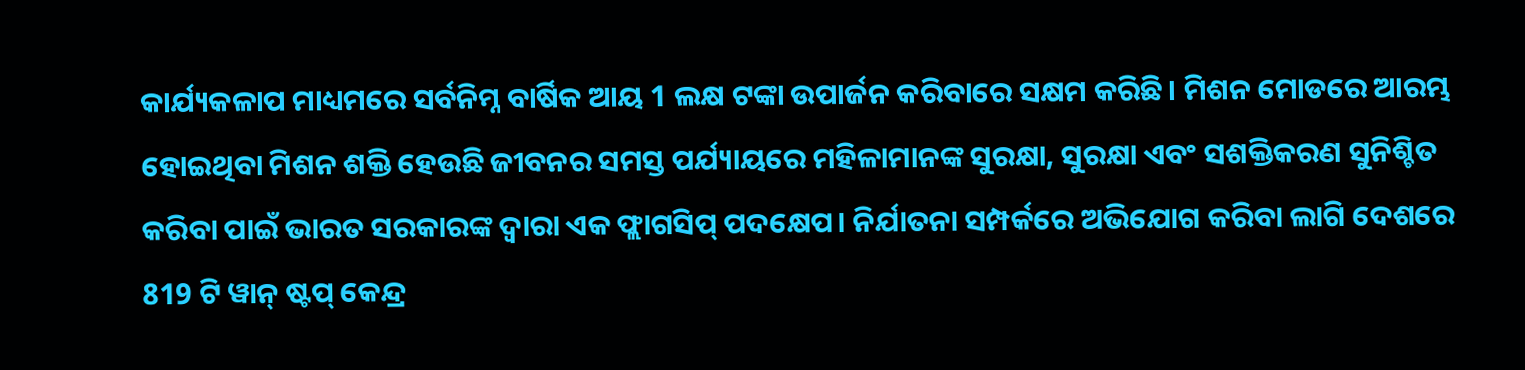କାର୍ଯ୍ୟକଳାପ ମାଧ୍ୟମରେ ସର୍ବନିମ୍ନ ବାର୍ଷିକ ଆୟ 1 ଲକ୍ଷ ଟଙ୍କା ଉପାର୍ଜନ କରିବାରେ ସକ୍ଷମ କରିଛି। ମିଶନ ମୋଡରେ ଆରମ୍ଭ ହୋଇଥିବା ମିଶନ ଶକ୍ତି ହେଉଛି ଜୀବନର ସମସ୍ତ ପର୍ଯ୍ୟାୟରେ ମହିଳାମାନଙ୍କ ସୁରକ୍ଷା, ସୁରକ୍ଷା ଏବଂ ସଶକ୍ତିକରଣ ସୁନିଶ୍ଚିତ କରିବା ପାଇଁ ଭାରତ ସରକାରଙ୍କ ଦ୍ୱାରା ଏକ ଫ୍ଲାଗସିପ୍ ପଦକ୍ଷେପ। ନିର୍ଯାତନା ସମ୍ପର୍କରେ ଅଭିଯୋଗ କରିବା ଲାଗି ଦେଶରେ 819 ଟି ୱାନ୍‌ ଷ୍ଟପ୍‌ କେନ୍ଦ୍ର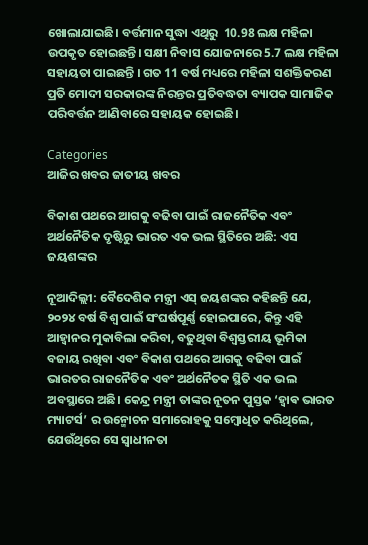ଖୋଲାଯାଇଛି। ବର୍ତ୍ତମାନ ସୁଦ୍ଧା ଏଥିରୁ  10.98 ଲକ୍ଷ ମହିଳା ଉପକୃତ ହୋଇଛନ୍ତି। ସକ୍ଷୀ ନିବାସ ଯୋଜନାରେ 5.7 ଲକ୍ଷ ମହିଳା ସହାୟତା ପାଇଛନ୍ତି । ଗତ 11 ବର୍ଷ ମଧ୍ୟରେ ମହିଳା ସଶକ୍ତିକରଣ ପ୍ରତି ମୋଦୀ ସରକାରଙ୍କ ନିରନ୍ତର ପ୍ରତିବଦ୍ଧତା ବ୍ୟାପକ ସାମାଜିକ ପରିବର୍ତ୍ତନ ଆଣିବାରେ ସହାୟକ ହୋଇଛି।

Categories
ଆଜିର ଖବର ଜାତୀୟ ଖବର

ବିକାଶ ପଥରେ ଆଗକୁ ବଢିବା ପାଇଁ ରାଜନୈତିକ ଏବଂ ଅର୍ଥନୈତିକ ଦୃଷ୍ଟିରୁ ଭାରତ ଏକ ଭଲ ସ୍ଥିତିରେ ଅଛି: ଏସ ଜୟଶଙ୍କର

ନୂଆଦିଲ୍ଲୀ: ବୈଦେଶିକ ମନ୍ତ୍ରୀ ଏସ୍ ଜୟଶଙ୍କର କହିଛନ୍ତି ଯେ, ୨୦୨୪ ବର୍ଷ ବିଶ୍ଵ ପାଇଁ ସଂଘର୍ଷପୂର୍ଣ୍ଣ ହୋଇପାରେ, କିନ୍ତୁ ଏହି ଆହ୍ଵାନର ମୁକାବିଲା କରିବା, ବଢୁଥିବା ବିଶ୍ଵସ୍ତରୀୟ ଭୂମିକା ବଜାୟ ରଖିବା ଏବଂ ବିକାଶ ପଥରେ ଆଗକୁ ବଢିବା ପାଇଁ ଭାରତର ରାଜନୈତିକ ଏବଂ ଅର୍ଥନୈତକ ସ୍ଥିତି ଏକ ଭଲ ଅବସ୍ଥାରେ ଅଛି। କେନ୍ଦ୍ର ମନ୍ତ୍ରୀ ତାଙ୍କର ନୂତନ ପୁସ୍ତକ ‘ହ୍ଵାଵ ଭାରତ ମ୍ୟାଟର୍ସ’ ର ଉନ୍ମୋଚନ ସମାରୋହକୁ ସମ୍ବୋଧିତ କରିଥିଲେ, ଯେଉଁଥିରେ ସେ ସ୍ଵାଧୀନତା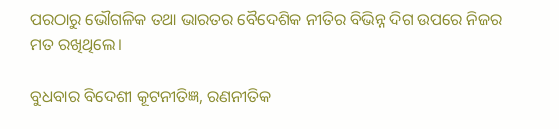ପରଠାରୁ ଭୌଗଳିକ ତଥା ଭାରତର ବୈଦେଶିକ ନୀତିର ବିଭିନ୍ନ ଦିଗ ଉପରେ ନିଜର ମତ ରଖିଥିଲେ।

ବୁଧବାର ବିଦେଶୀ କୂଟନୀତିଜ୍ଞ, ରଣନୀତିକ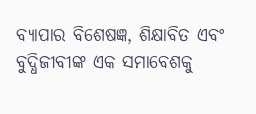ବ୍ୟାପାର ବିଶେଷଜ୍ଞ, ଶିକ୍ଷାବିତ ଏବଂ ବୁଦ୍ଧିଜୀବୀଙ୍କ ଏକ ସମାବେଶକୁ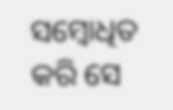ସମ୍ବୋଧିତ କରି ସେ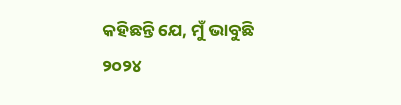କହିଛନ୍ତି ଯେ, ମୁଁ ଭାବୁଛି ୨୦୨୪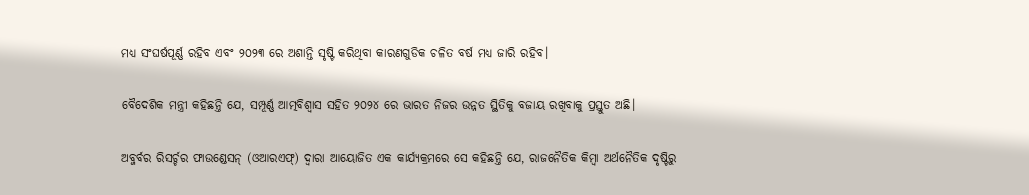ମଧ୍ୟ ସଂଘର୍ଷପୂର୍ଣ୍ଣ ରହିବ ଏବଂ ୨୦୨୩ ରେ ଅଶାନ୍ତି ସୃଷ୍ଟି କରିଥିବା କାରଣଗୁଡିକ ଚଳିତ ବର୍ଷ ମଧ୍ୟ ଜାରି ରହିବ।

ବୈଦେଶିକ ମନ୍ତ୍ରୀ କହିଛନ୍ତି ଯେ, ସମ୍ପୂର୍ଣ୍ଣ ଆତ୍ମବିଶ୍ୱାସ ସହିତ ୨୦୨୪ ରେ ଭାରତ ନିଜର ଉନ୍ନତ ସ୍ଥିତିକୁ ବଜାୟ ରଖିବାକୁ ପ୍ରସ୍ତୁତ ଅଛି।

ଅବ୍ଜର୍ବର ରିସର୍ଚ୍ଚର ଫାଉଣ୍ଡେସନ୍ (ଓଆରଏଫ୍) ଦ୍ଵାରା ଆୟୋଜିତ ଏକ କାର୍ଯ୍ୟକ୍ରମରେ ସେ କହିଛନ୍ତି ଯେ, ରାଜନୈତିକ କିମ୍ବା ଅର୍ଥନୈତିକ ଦୃଷ୍ଟିରୁ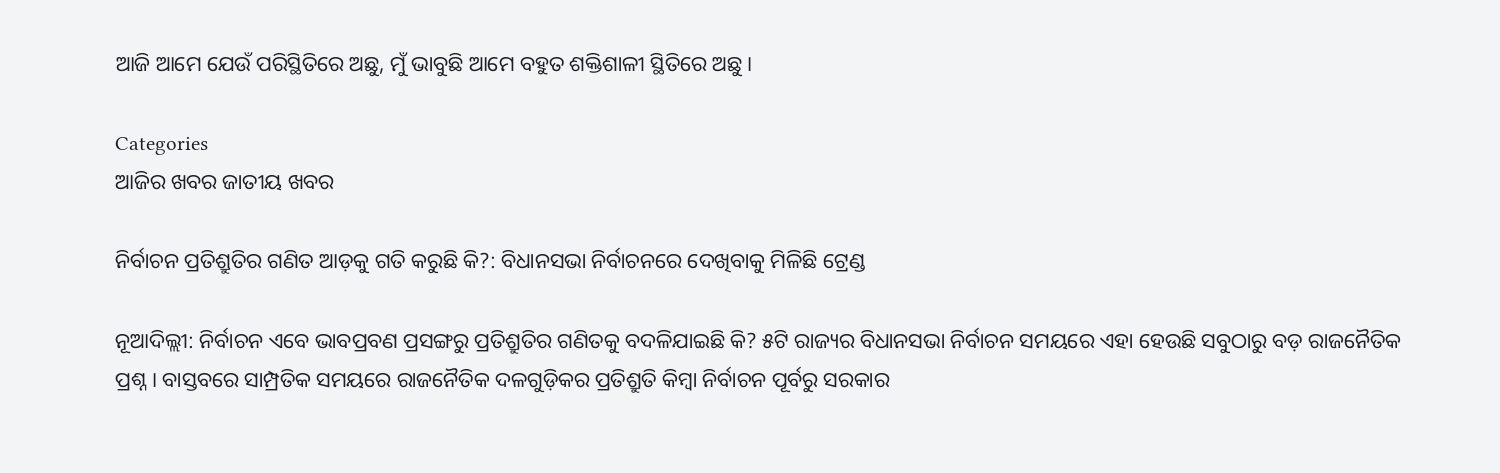ଆଜି ଆମେ ଯେଉଁ ପରିସ୍ଥିତିରେ ଅଛୁ, ମୁଁ ଭାବୁଛି ଆମେ ବହୁତ ଶକ୍ତିଶାଳୀ ସ୍ଥିତିରେ ଅଛୁ।

Categories
ଆଜିର ଖବର ଜାତୀୟ ଖବର

ନିର୍ବାଚନ ପ୍ରତିଶ୍ରୁତିର ଗଣିତ ଆଡ଼କୁ ଗତି କରୁଛି କି?: ବିଧାନସଭା ନିର୍ବାଚନରେ ଦେଖିବାକୁ ମିଳିଛି ଟ୍ରେଣ୍ଡ

ନୂଆଦିଲ୍ଲୀ: ନିର୍ବାଚନ ଏବେ ଭାବପ୍ରବଣ ପ୍ରସଙ୍ଗରୁ ପ୍ରତିଶ୍ରୁତିର ଗଣିତକୁ ବଦଳିଯାଇଛି କି? ୫ଟି ରାଜ୍ୟର ବିଧାନସଭା ନିର୍ବାଚନ ସମୟରେ ଏହା ହେଉଛି ସବୁଠାରୁ ବଡ଼ ରାଜନୈତିକ ପ୍ରଶ୍ନ। ବାସ୍ତବରେ ସାମ୍ପ୍ରତିକ ସମୟରେ ରାଜନୈତିକ ଦଳଗୁଡ଼ିକର ପ୍ରତିଶ୍ରୁତି କିମ୍ବା ନିର୍ବାଚନ ପୂର୍ବରୁ ସରକାର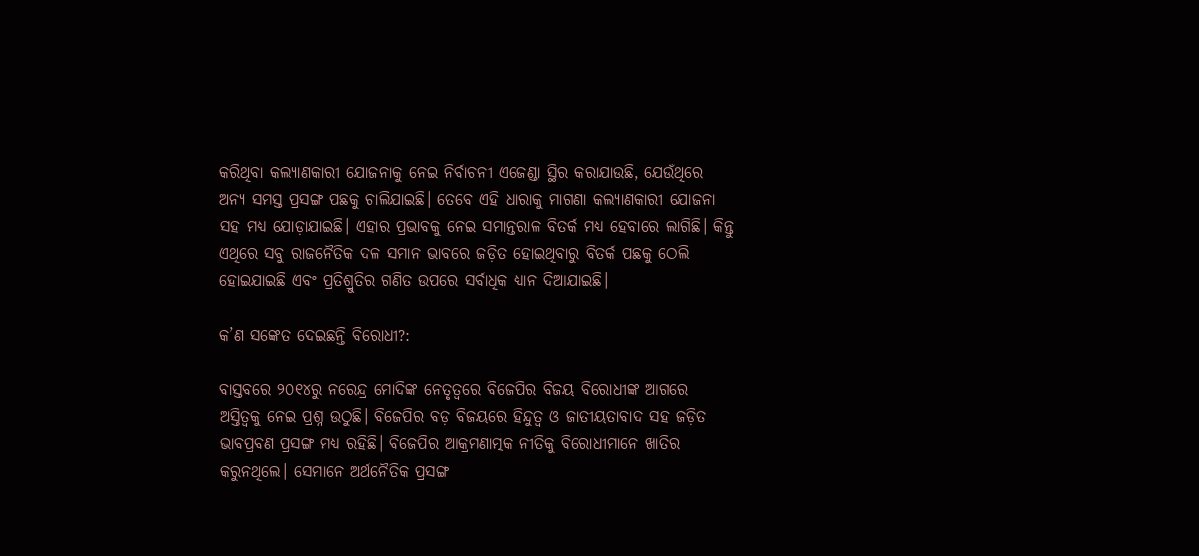କରିଥିବା କଲ୍ୟାଣକାରୀ ଯୋଜନାକୁ ନେଇ ନିର୍ବାଚନୀ ଏଜେଣ୍ଡା ସ୍ଥିର କରାଯାଉଛି, ଯେଉଁଥିରେ ଅନ୍ୟ ସମସ୍ତ ପ୍ରସଙ୍ଗ ପଛକୁ ଚାଲିଯାଇଛି। ତେବେ ଏହି ଧାରାକୁ ମାଗଣା କଲ୍ୟାଣକାରୀ ଯୋଜନା ସହ ମଧ୍ୟ ଯୋଡ଼ାଯାଇଛି। ଏହାର ପ୍ରଭାବକୁ ନେଇ ସମାନ୍ତରାଳ ବିତର୍କ ମଧ୍ୟ ହେବାରେ ଲାଗିଛି। କିନ୍ତୁ ଏଥିରେ ସବୁ ରାଜନୈତିକ ଦଳ ସମାନ ଭାବରେ ଜଡ଼ିତ ହୋଇଥିବାରୁ ବିତର୍କ ପଛକୁ ଠେଲି ହୋଇଯାଇଛି ଏବଂ ପ୍ରତିଶ୍ରୁତିର ଗଣିତ ଉପରେ ସର୍ବାଧିକ ଧ୍ୟାନ ଦିଆଯାଇଛି।

କ’ଣ ସଙ୍କେତ ଦେଇଛନ୍ତି ବିରୋଧୀ?:

ବାସ୍ତବରେ ୨୦୧୪ରୁ ନରେନ୍ଦ୍ର ମୋଦିଙ୍କ ନେତୃତ୍ୱରେ ବିଜେପିର ବିଜୟ ବିରୋଧୀଙ୍କ ଆଗରେ ଅସ୍ତିତ୍ୱକୁ ନେଇ ପ୍ରଶ୍ନ ଉଠୁଛି। ବିଜେପିର ବଡ଼ ବିଜୟରେ ହିନ୍ଦୁତ୍ୱ ଓ ଜାତୀୟତାବାଦ ସହ ଜଡ଼ିତ ଭାବପ୍ରବଣ ପ୍ରସଙ୍ଗ ମଧ୍ୟ ରହିଛି। ବିଜେପିର ଆକ୍ରମଣାତ୍ମକ ନୀତିକୁ ବିରୋଧୀମାନେ ଖାତିର କରୁନଥିଲେ। ସେମାନେ ଅର୍ଥନୈତିକ ପ୍ରସଙ୍ଗ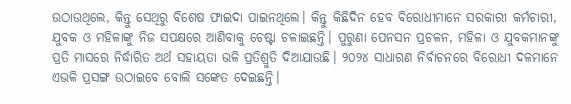ଉଠାଉଥିଲେ, କିନ୍ତୁ ସେଥିରୁ ବିଶେଷ ଫାଇଦା ପାଇନଥିଲେ। କିନ୍ତୁ କିଛିଦିନ ହେବ ବିରୋଧୀମାନେ ସରକାରୀ କର୍ମଚାରୀ, ଯୁବକ ଓ ମହିଳାଙ୍କୁ ନିଜ ସପକ୍ଷରେ ଆଣିବାକୁ ଚେଷ୍ଟା ଚଳାଇଛନ୍ତି। ପୁରୁଣା ପେନସନ ପ୍ରଚଳନ, ମହିଳା ଓ ଯୁବକମାନଙ୍କୁ ପ୍ରତି ମାସରେ ନିର୍ଦ୍ଧାରିତ ଅର୍ଥ ସହାୟତା ଭଳି ପ୍ରତିଶ୍ରୁତି ଦିଆଯାଉଛି। ୨୦୨୪ ସାଧାରଣ ନିର୍ବାଚନରେ ବିରୋଧୀ ଦଳମାନେ ଏଭଳି ପ୍ରସଙ୍ଗ ଉଠାଇବେ ବୋଲି ସଙ୍କେତ ଦେଇଛନ୍ତି।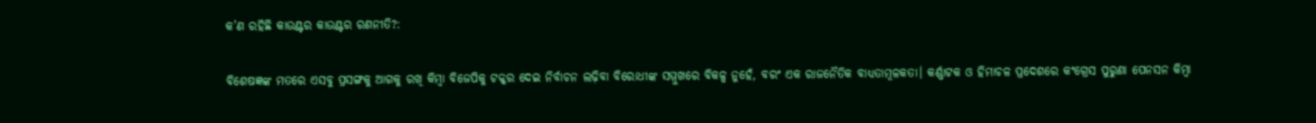କ’ଣ ରହିଛି କାଉଣ୍ଟର କାଉଣ୍ଟର ରଣନୀତି?:

ବିଶେଷଜ୍ଞଙ୍କ ମତରେ ଏସବୁ ପ୍ରସଙ୍ଗକୁ ଆଗକୁ ରଖି କିମ୍ବା ବିଜେପିକୁ ଟକ୍କର ଦେଇ ନିର୍ବାଚନ ଲଢ଼ିବା ବିରୋଧୀଙ୍କ ସମ୍ମୁଖରେ ବିକଳ୍ପ ନୁହେଁ, ବରଂ ଏକ ରାଜନୈତିକ ବାଧ୍ୟତାମୂଳକତା। କର୍ଣ୍ଣାଟକ ଓ ହିମାଚଳ ପ୍ରଦେଶରେ କଂଗ୍ରେସ ପୁରୁଣା ପେନସନ କିମ୍ବା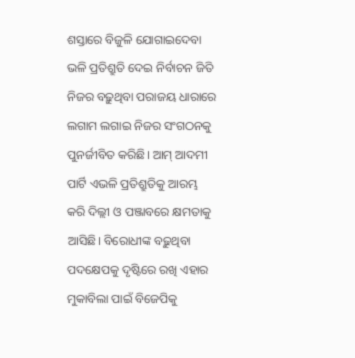ଶସ୍ତାରେ ବିଜୁଳି ଯୋଗାଇଦେବା ଭଳି ପ୍ରତିଶ୍ରୁତି ଦେଇ ନିର୍ବାଚନ ଜିତି ନିଜର ବଢ଼ୁଥିବା ପରାଜୟ ଧାରାରେ ଲଗାମ ଲଗାଇ ନିଜର ସଂଗଠନକୁ ପୁନର୍ଜୀବିତ କରିଛି। ଆମ୍ ଆଦମୀ ପାର୍ଟି ଏଭଳି ପ୍ରତିଶ୍ରୁତିକୁ ଆରମ୍ଭ କରି ଦିଲ୍ଲୀ ଓ ପଞ୍ଜାବରେ କ୍ଷମତାକୁ ଆସିଛି। ବିରୋଧୀଙ୍କ ବଢ଼ୁଥିବା ପଦକ୍ଷେପକୁ ଦୃଷ୍ଟିରେ ରଖି ଏହାର ମୁକାବିଲା ପାଇଁ ବିଜେପିକୁ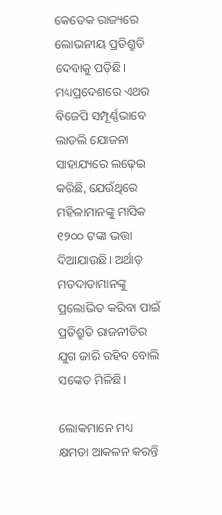କେତେକ ରାଜ୍ୟରେ ଲୋଭନୀୟ ପ୍ରତିଶ୍ରୁତି ଦେବାକୁ ପଡ଼ିଛି। ମଧ୍ୟପ୍ରଦେଶରେ ଏଥର ବିଜେପି ସମ୍ପୂର୍ଣ୍ଣଭାବେ ଲାଡଲି ଯୋଜନା ସାହାଯ୍ୟରେ ଲଢ଼େଇ କରିଛି, ଯେଉଁଥିରେ ମହିଳାମାନଙ୍କୁ ମାସିକ ୧୨୦୦ ଟଙ୍କା ଭତ୍ତା ଦିଆଯାଉଛି। ଅର୍ଥାତ୍ ମତଦାତାମାନଙ୍କୁ ପ୍ରଲୋଭିତ କରିବା ପାଇଁ ପ୍ରତିଶ୍ରୁତି ରାଜନୀତିର ଯୁଗ ଜାରି ରହିବ ବୋଲି ସଙ୍କେତ ମିଳିଛି।

ଲୋକମାନେ ମଧ୍ୟ କ୍ଷମତା ଆକଳନ କରନ୍ତି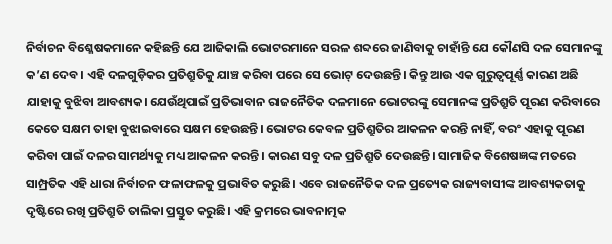ନିର୍ବାଚନ ବିଶ୍ଳେଷକମାନେ କହିଛନ୍ତି ଯେ ଆଜିକାଲି ଭୋଟରମାନେ ସରଳ ଶବ୍ଦରେ ଜାଣିବାକୁ ଚାହାଁନ୍ତି ଯେ କୌଣସି ଦଳ ସେମାନଙ୍କୁ କ’ଣ ଦେବ। ଏହି ଦଳଗୁଡ଼ିକର ପ୍ରତିଶ୍ରୁତିକୁ ଯାଞ୍ଚ କରିବା ପରେ ସେ ଭୋଟ୍ ଦେଉଛନ୍ତି। କିନ୍ତୁ ଆଉ ଏକ ଗୁରୁତ୍ୱପୂର୍ଣ୍ଣ କାରଣ ଅଛି ଯାହାକୁ ବୁଝିବା ଆବଶ୍ୟକ। ଯେଉଁଥିପାଇଁ ପ୍ରତିଭାବାନ ରାଜନୈତିକ ଦଳମାନେ ଭୋଟରଙ୍କୁ ସେମାନଙ୍କ ପ୍ରତିଶ୍ରୁତି ପୂରଣ କରିବାରେ କେତେ ସକ୍ଷମ ତାହା ବୁଝାଇବାରେ ସକ୍ଷମ ହେଉଛନ୍ତି। ଭୋଟର କେବଳ ପ୍ରତିଶ୍ରୁତିର ଆକଳନ କରନ୍ତି ନାହିଁ, ବରଂ ଏହାକୁ ପୂରଣ କରିବା ପାଇଁ ଦଳର ସାମର୍ଥ୍ୟକୁ ମଧ୍ୟ ଆକଳନ କରନ୍ତି। କାରଣ ସବୁ ଦଳ ପ୍ରତିଶ୍ରୁତି ଦେଉଛନ୍ତି। ସାମାଜିକ ବିଶେଷଜ୍ଞଙ୍କ ମତରେ ସାମ୍ପ୍ରତିକ ଏହି ଧାରା ନିର୍ବାଚନ ଫଳାଫଳକୁ ପ୍ରଭାବିତ କରୁଛି। ଏବେ ରାଜନୈତିକ ଦଳ ପ୍ରତ୍ୟେକ ରାଜ୍ୟବାସୀଙ୍କ ଆବଶ୍ୟକତାକୁ ଦୃଷ୍ଟିରେ ରଖି ପ୍ରତିଶ୍ରୁତି ତାଲିକା ପ୍ରସ୍ତୁତ କରୁଛି। ଏହି କ୍ରମରେ ଭାବନାତ୍ମକ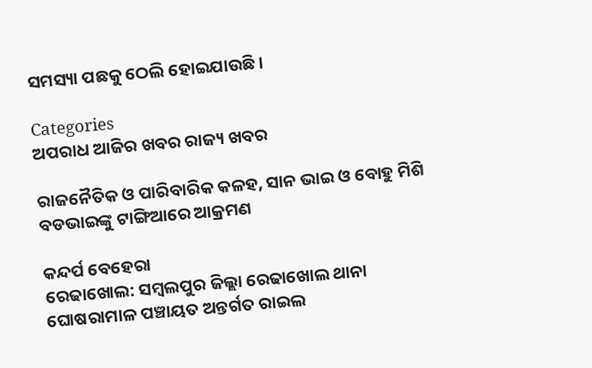ସମସ୍ୟା ପଛକୁ ଠେଲି ହୋଇଯାଉଛି।

Categories
ଅପରାଧ ଆଜିର ଖବର ରାଜ୍ୟ ଖବର

ରାଜନୈତିକ ଓ ପାରିବାରିକ କଳହ, ସାନ ଭାଇ ଓ ବୋହୁ ମିଶି ବଡଭାଇଙ୍କୁ ଟାଙ୍ଗିଆରେ ଆକ୍ରମଣ

କନ୍ଦର୍ପ ବେହେରା
ରେଢାଖୋଲ: ସମ୍ବଲପୁର ଜିଲ୍ଲା ରେଢାଖୋଲ ଥାନା ଘୋଷରାମାଳ ପଞ୍ଚାୟତ ଅନ୍ତର୍ଗତ ରାଇଲ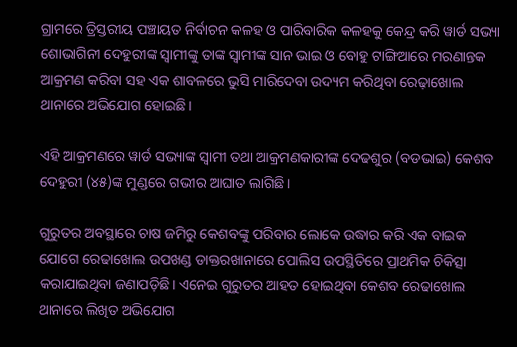ଗ୍ରାମରେ ତ୍ରିସ୍ତରୀୟ ପଞ୍ଚାୟତ ନିର୍ବାଚନ କଳହ ଓ ପାରିବାରିକ କଳହକୁ କେନ୍ଦ୍ର କରି ୱାର୍ଡ ସଭ୍ୟା ଶୋଭାଗିନୀ ଦେହୁରୀଙ୍କ ସ୍ୱାମୀଙ୍କୁ ତାଙ୍କ ସ୍ୱାମୀଙ୍କ ସାନ ଭାଇ ଓ ବୋହୁ ଟାଙ୍ଗିଆରେ ମରଣାନ୍ତକ ଆକ୍ରମଣ କରିବା ସହ ଏକ ଶାବଳରେ ଭୁସି ମାରିଦେବା ଉଦ୍ୟମ କରିଥିବା ରେଢ଼ାଖୋଲ ଥାନାରେ ଅଭିଯୋଗ ହୋଇଛି।

ଏହି ଆକ୍ରମଣରେ ୱାର୍ଡ ସଭ୍ୟାଙ୍କ ସ୍ୱାମୀ ତଥା ଆକ୍ରମଣକାରୀଙ୍କ ଦେଢଶୁର (ବଡଭାଇ) କେଶବ ଦେହୁରୀ (୪୫)ଙ୍କ ମୁଣ୍ଡରେ ଗଭୀର ଆଘାତ ଲାଗିଛି।

ଗୁରୁତର ଅବସ୍ଥାରେ ଚାଷ ଜମିରୁ କେଶବଙ୍କୁ ପରିବାର ଲୋକେ ଉଦ୍ଧାର କରି ଏକ ବାଇକ ଯୋଗେ ରେଢାଖୋଲ ଉପଖଣ୍ଡ ଡାକ୍ତରଖାନାରେ ପୋଲିସ ଉପସ୍ଥିତିରେ ପ୍ରାଥମିକ ଚିକିତ୍ସା କରାଯାଇଥିବା ଜଣାପଡ଼ିଛି। ଏନେଇ ଗୁରୁତର ଆହତ ହୋଇଥିବା କେଶବ ରେଢାଖୋଲ ଥାନାରେ ଲିଖିତ ଅଭିଯୋଗ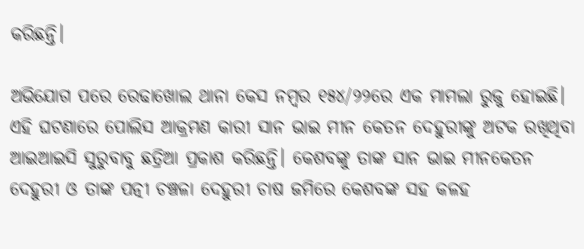କରିଛନ୍ତି।

ଅଭିଯୋଗ ପରେ ରେଢାଖୋଲ ଥାନା କେସ ନମ୍ବର ୧୫୪/୨୨ରେ ଏକ ମାମଲା ରୁଜୁ ହୋଇଛି। ଏହି ଘଟଣାରେ ପୋଲିସ ଆକ୍ରମଣ କାରୀ ସାନ ଭାଇ ମୀନ କେତନ ଦେହୁରୀଙ୍କୁ ଅଟକ ରଖିଥିବା ଆଇଆଇସି ସୁରୁବାବୁ ଛତ୍ରିଆ ପ୍ରକାଶ କରିଛନ୍ତି। କେଶବଙ୍କୁ ତାଙ୍କ ସାନ ଭାଇ ମୀନକେତନ ଦେହୁରୀ ଓ ତାଙ୍କ ପତ୍ନୀ ଚଞ୍ଚଳା ଦେହୁରୀ ଚାଷ ଜମିରେ କେଶବଙ୍କ ସହ କଳହ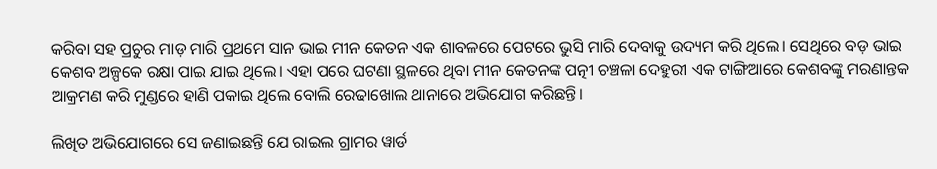କରିବା ସହ ପ୍ରଚୁର ମାଡ଼ ମାରି ପ୍ରଥମେ ସାନ ଭାଇ ମୀନ କେତନ ଏକ ଶାବଳରେ ପେଟରେ ଭୁସି ମାରି ଦେବାକୁ ଉଦ୍ୟମ କରି ଥିଲେ। ସେଥିରେ ବଡ଼ ଭାଇ କେଶବ ଅଳ୍ପକେ ରକ୍ଷା ପାଇ ଯାଇ ଥିଲେ। ଏହା ପରେ ଘଟଣା ସ୍ଥଳରେ ଥିବା ମୀନ କେତନଙ୍କ ପତ୍ନୀ ଚଞ୍ଚଳା ଦେହୁରୀ ଏକ ଟାଙ୍ଗିଆରେ କେଶବଙ୍କୁ ମରଣାନ୍ତକ ଆକ୍ରମଣ କରି ମୁଣ୍ଡରେ ହାଣି ପକାଇ ଥିଲେ ବୋଲି ରେଢାଖୋଲ ଥାନାରେ ଅଭିଯୋଗ କରିଛନ୍ତି।

ଲିଖିତ ଅଭିଯୋଗରେ ସେ ଜଣାଇଛନ୍ତି ଯେ ରାଇଲ ଗ୍ରାମର ୱାର୍ଡ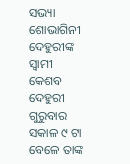ସଭ୍ୟା ଶୋଭାଗିନୀ ଦେହୁରୀଙ୍କ ସ୍ୱାମୀ କେଶବ ଦେହୁରୀ ଗୁରୁବାର ସକାଳ ୯ ଟା ବେଳେ ତାଙ୍କ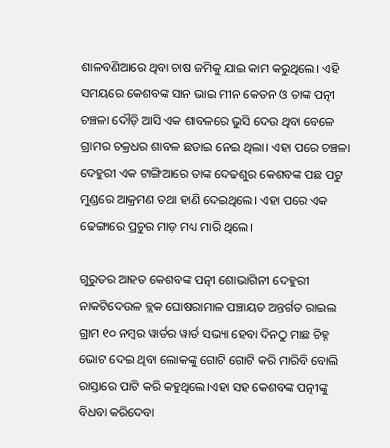ଶାଳବଣିଆରେ ଥିବା ଚାଷ ଜମିକୁ ଯାଇ କାମ କରୁଥିଲେ। ଏହି ସମୟରେ କେଶବଙ୍କ ସାନ ଭାଇ ମୀନ କେତନ ଓ ତାଙ୍କ ପତ୍ନୀ ଚଞ୍ଚଳା ଦୌଡ଼ି ଆସି ଏକ ଶାବଳରେ ଭୁସି ଦେଉ ଥିବା ବେଳେ ଗ୍ରାମର ଚକ୍ରଧର ଶାବଳ ଛଡାଇ ନେଇ ଥିଲା। ଏହା ପରେ ଚଞ୍ଚଳା ଦେହୁରୀ ଏକ ଟାଙ୍ଗିଆରେ ତାଙ୍କ ଦେଢଶୁର କେଶବଙ୍କ ପଛ ପଟୁ ମୁଣ୍ଡରେ ଆକ୍ରମଣ ତଥା ହାଣି ଦେଇଥିଲେ। ଏହା ପରେ ଏକ ଢେଙ୍ଗାରେ ପ୍ରଚୁର ମାଡ଼ ମଧ୍ୟ ମାରି ଥିଲେ।

ଗୁରୁତର ଆହତ କେଶବଙ୍କ ପତ୍ନୀ ଶୋଭାଗିନୀ ଦେହୁରୀ ନାକଟିଦେଉଳ ବ୍ଲକ ଘୋଷରାମାଳ ପଞ୍ଚାୟତ ଅନ୍ତର୍ଗତ ରାଇଲ ଗ୍ରାମ ୧୦ ନମ୍ବର ୱାର୍ଡର ୱାର୍ଡ ସଭ୍ୟା ହେବା ଦିନଠୁ ମାଛ ଚିହ୍ନ ଭୋଟ ଦେଇ ଥିବା ଲୋକଙ୍କୁ ଗୋଟି ଗୋଟି କରି ମାରିବି ବୋଲି ରାସ୍ତାରେ ପାଟି କରି କହୁଥିଲେ।ଏହା ସହ କେଶବଙ୍କ ପତ୍ନୀଙ୍କୁ ବିଧବା କରିଦେବା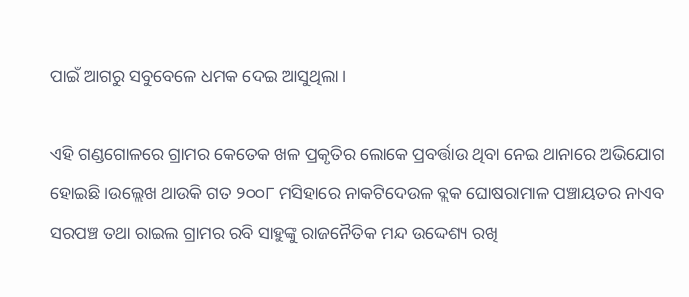ପାଇଁ ଆଗରୁ ସବୁବେଳେ ଧମକ ଦେଇ ଆସୁଥିଲା।

ଏହି ଗଣ୍ଡଗୋଳରେ ଗ୍ରାମର କେତେକ ଖଳ ପ୍ରକୃତିର ଲୋକେ ପ୍ରବର୍ତ୍ତାଉ ଥିବା ନେଇ ଥାନାରେ ଅଭିଯୋଗ ହୋଇଛି।ଉଲ୍ଲେଖ ଥାଉକି ଗତ ୨୦୦୮ ମସିହାରେ ନାକଟିଦେଉଳ ବ୍ଲକ ଘୋଷରାମାଳ ପଞ୍ଚାୟତର ନାଏବ ସରପଞ୍ଚ ତଥା ରାଇଲ ଗ୍ରାମର ରବି ସାହୁଙ୍କୁ ରାଜନୈତିକ ମନ୍ଦ ଉଦ୍ଦେଶ୍ୟ ରଖି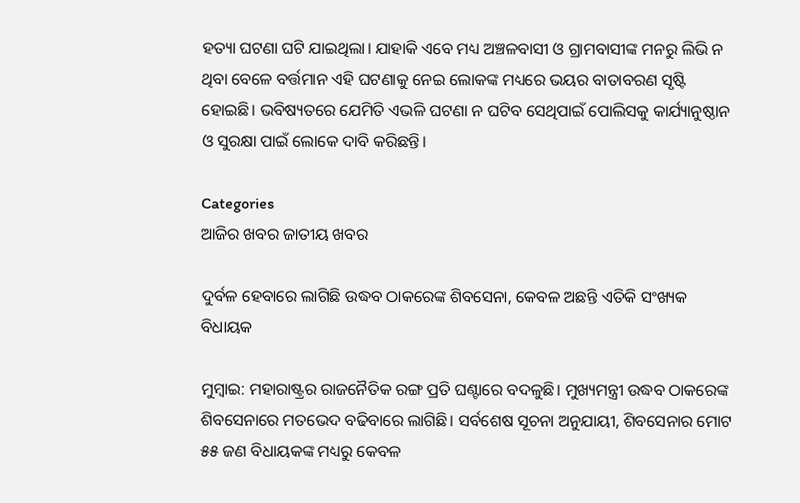ହତ୍ୟା ଘଟଣା ଘଟି ଯାଇଥିଲା। ଯାହାକି ଏବେ ମଧ୍ୟ ଅଞ୍ଚଳବାସୀ ଓ ଗ୍ରାମବାସୀଙ୍କ ମନରୁ ଲିଭି ନ ଥିବା ବେଳେ ବର୍ତ୍ତମାନ ଏହି ଘଟଣାକୁ ନେଇ ଲୋକଙ୍କ ମଧ୍ୟରେ ଭୟର ବାତାବରଣ ସୃଷ୍ଟି ହୋଇଛି। ଭବିଷ୍ୟତରେ ଯେମିତି ଏଭଳି ଘଟଣା ନ ଘଟିବ ସେଥିପାଇଁ ପୋଲିସକୁ କାର୍ଯ୍ୟାନୁଷ୍ଠାନ ଓ ସୁରକ୍ଷା ପାଇଁ ଲୋକେ ଦାବି କରିଛନ୍ତି।

Categories
ଆଜିର ଖବର ଜାତୀୟ ଖବର

ଦୁର୍ବଳ ହେବାରେ ଲାଗିଛି ଉଦ୍ଧବ ଠାକରେଙ୍କ ଶିବସେନା, କେବଳ ଅଛନ୍ତି ଏତିକି ସଂଖ୍ୟକ ବିଧାୟକ

ମୁମ୍ବାଇ: ମହାରାଷ୍ଟ୍ରର ରାଜନୈତିକ ରଙ୍ଗ ପ୍ରତି ଘଣ୍ଟାରେ ବଦଳୁଛି। ମୁଖ୍ୟମନ୍ତ୍ରୀ ଉଦ୍ଧବ ଠାକରେଙ୍କ ଶିବସେନାରେ ମତଭେଦ ବଢିବାରେ ଲାଗିଛି। ସର୍ବଶେଷ ସୂଚନା ଅନୁଯାୟୀ, ଶିବସେନାର ମୋଟ ୫୫ ଜଣ ବିଧାୟକଙ୍କ ମଧ୍ୟରୁ କେବଳ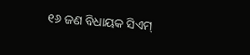୧୬ ଜଣ ବିଧାୟକ ସିଏମ୍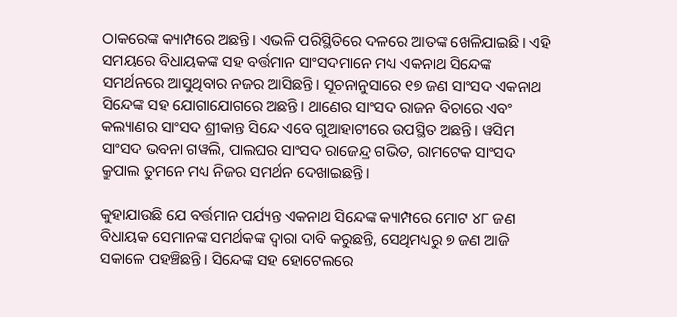ଠାକରେଙ୍କ କ୍ୟାମ୍ପରେ ଅଛନ୍ତି। ଏଭଳି ପରିସ୍ଥିତିରେ ଦଳରେ ଆତଙ୍କ ଖେଳିଯାଇଛି। ଏହି ସମୟରେ ବିଧାୟକଙ୍କ ସହ ବର୍ତ୍ତମାନ ସାଂସଦମାନେ ମଧ୍ୟ ଏକନାଥ ସିନ୍ଦେଙ୍କ ସମର୍ଥନରେ ଆସୁଥିବାର ନଜର ଆସିଛନ୍ତି। ସୂଚନାନୁସାରେ ୧୭ ଜଣ ସାଂସଦ ଏକନାଥ ସିନ୍ଦେଙ୍କ ସହ ଯୋଗାଯୋଗରେ ଅଛନ୍ତି। ଥାଣେର ସାଂସଦ ରାଜନ ବିଚାରେ ଏବଂ କଲ୍ୟାଣର ସାଂସଦ ଶ୍ରୀକାନ୍ତ ସିନ୍ଦେ ଏବେ ଗୁଆହାଟୀରେ ଉପସ୍ଥିତ ଅଛନ୍ତି। ୱସିମ ସାଂସଦ ଭବନା ଗୱଲି, ପାଲଘର ସାଂସଦ ରାଜେନ୍ଦ୍ର ଗଭିତ, ରାମଟେକ ସାଂସଦ କ୍ରୁପାଲ ତୁମନେ ମଧ୍ୟ ନିଜର ସମର୍ଥନ ଦେଖାଇଛନ୍ତି।

କୁହାଯାଉଛି ଯେ ବର୍ତ୍ତମାନ ପର୍ଯ୍ୟନ୍ତ ଏକନାଥ ସିନ୍ଦେଙ୍କ କ୍ୟାମ୍ପରେ ମୋଟ ୪୮ ଜଣ ବିଧାୟକ ସେମାନଙ୍କ ସମର୍ଥକଙ୍କ ଦ୍ଵାରା ଦାବି କରୁଛନ୍ତି, ସେଥିମଧ୍ୟରୁ ୭ ଜଣ ଆଜି ସକାଳେ ପହଞ୍ଚିଛନ୍ତି। ସିନ୍ଦେଙ୍କ ସହ ହୋଟେଲରେ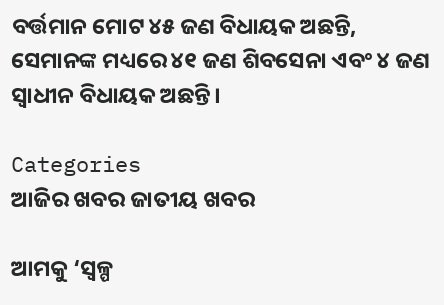ବର୍ତ୍ତମାନ ମୋଟ ୪୫ ଜଣ ବିଧାୟକ ଅଛନ୍ତି, ସେମାନଙ୍କ ମଧ୍ୟରେ ୪୧ ଜଣ ଶିବସେନା ଏବଂ ୪ ଜଣ ସ୍ଵାଧୀନ ବିଧାୟକ ଅଛନ୍ତି।

Categories
ଆଜିର ଖବର ଜାତୀୟ ଖବର

ଆମକୁ ‘ସ୍ୱଳ୍ପ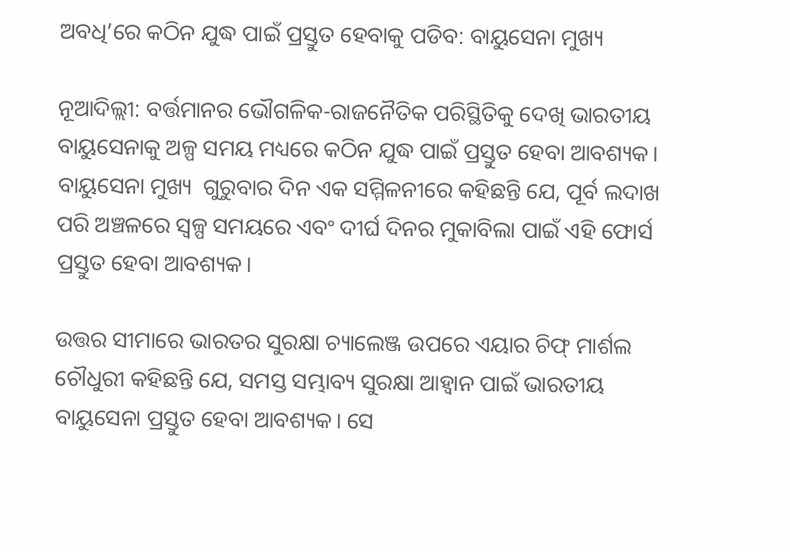ଅବଧି’ରେ କଠିନ ଯୁଦ୍ଧ ପାଇଁ ପ୍ରସ୍ତୁତ ହେବାକୁ ପଡିବ: ବାୟୁସେନା ମୁଖ୍ୟ

ନୂଆଦିଲ୍ଲୀ: ବର୍ତ୍ତମାନର ଭୌଗଳିକ-ରାଜନୈତିକ ପରିସ୍ଥିତିକୁ ଦେଖି ଭାରତୀୟ ବାୟୁସେନାକୁ ଅଳ୍ପ ସମୟ ମଧ୍ୟରେ କଠିନ ଯୁଦ୍ଧ ପାଇଁ ପ୍ରସ୍ତୁତ ହେବା ଆବଶ୍ୟକ। ବାୟୁସେନା ମୁଖ୍ୟ  ଗୁରୁବାର ଦିନ ଏକ ସମ୍ମିଳନୀରେ କହିଛନ୍ତି ଯେ, ପୂର୍ବ ଲଦାଖ ପରି ଅଞ୍ଚଳରେ ସ୍ୱଳ୍ପ ସମୟରେ ଏବଂ ଦୀର୍ଘ ଦିନର ମୁକାବିଲା ପାଇଁ ଏହି ଫୋର୍ସ ପ୍ରସ୍ତୁତ ହେବା ଆବଶ୍ୟକ।

ଉତ୍ତର ସୀମାରେ ଭାରତର ସୁରକ୍ଷା ଚ୍ୟାଲେଞ୍ଜ ଉପରେ ଏୟାର ଚିଫ୍ ମାର୍ଶଲ ଚୌଧୁରୀ କହିଛନ୍ତି ଯେ, ସମସ୍ତ ସମ୍ଭାବ୍ୟ ସୁରକ୍ଷା ଆହ୍ଵାନ ପାଇଁ ଭାରତୀୟ ବାୟୁସେନା ପ୍ରସ୍ତୁତ ହେବା ଆବଶ୍ୟକ। ସେ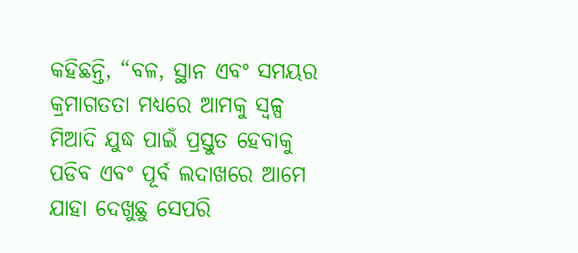କହିଛନ୍ତି, “ବଳ, ସ୍ଥାନ ଏବଂ ସମୟର କ୍ରମାଗତତା ମଧ୍ୟରେ ଆମକୁ ସ୍ୱଳ୍ପ ମିଆଦି ଯୁଦ୍ଧ ପାଇଁ ପ୍ରସ୍ତୁତ ହେବାକୁ ପଡିବ ଏବଂ ପୂର୍ବ ଲଦାଖରେ ଆମେ ଯାହା ଦେଖୁଛୁ ସେପରି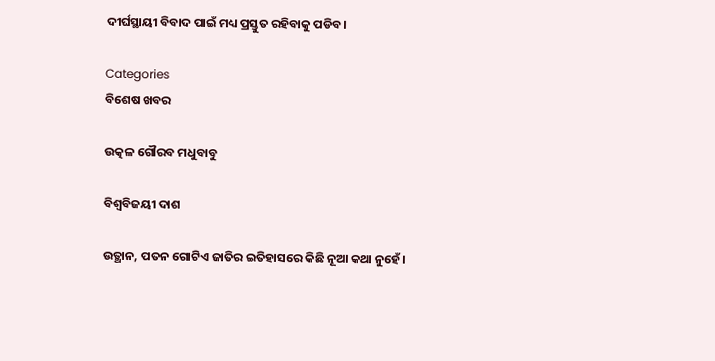ଦୀର୍ଘସ୍ଥାୟୀ ବିବାଦ ପାଇଁ ମଧ୍ୟ ପ୍ରସ୍ତୁତ ରହିବାକୁ ପଡିବ।

Categories
ବିଶେଷ ଖବର

ଉତ୍କଳ ଗୌରବ ମଧୁବାବୁ

ବିଶ୍ବବିଜୟୀ ଦାଶ

ଉତ୍ଥାନ, ପତନ ଗୋଟିଏ ଜାତିର ଇତିହାସରେ କିଛି ନୂଆ କଥା ନୁହେଁ।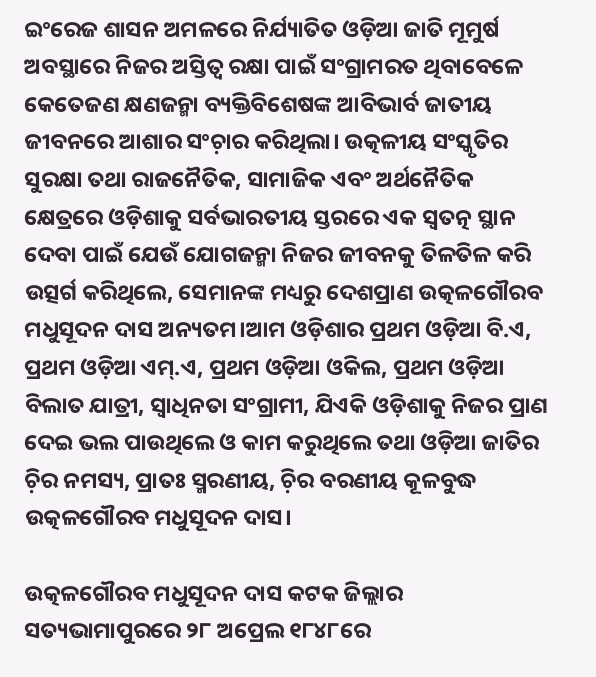ଇଂରେଜ ଶାସନ ଅମଳରେ ନିର୍ଯ୍ୟାତିତ ଓଡ଼ିଆ ଜାତି ମୂମୁର୍ଷ ଅବସ୍ଥାରେ ନିଜର ଅସ୍ତିତ୍ବ ରକ୍ଷା ପାଇଁ ସଂଗ୍ରାମରତ ଥିବାବେଳେ କେତେଜଣ କ୍ଷଣଜନ୍ମା ବ୍ୟକ୍ତିବିଶେଷଙ୍କ ଆବିଭାର୍ବ ଜାତୀୟ ଜୀବନରେ ଆଶାର ସଂଚ଼ାର କରିଥିଲା। ଉତ୍କଳୀୟ ସଂସ୍କୃତିର ସୁରକ୍ଷା ତଥା ରାଜନୈତିକ, ସାମାଜିକ ଏବଂ ଅର୍ଥନୈତିକ କ୍ଷେତ୍ରରେ ଓଡ଼ିଶାକୁ ସର୍ବଭାରତୀୟ ସ୍ତରରେ ଏକ ସ୍ବତତ୍ନ ସ୍ଥାନ ଦେବା ପାଇଁ ଯେଉଁ ଯୋଗଜନ୍ମା ନିଜର ଜୀବନକୁ ତିଳତିଳ କରି ଉତ୍ସର୍ଗ କରିଥିଲେ, ସେମାନଙ୍କ ମଧ୍ୟରୁ ଦେଶପ୍ରାଣ ଉତ୍କଳଗୌରବ ମଧୁସୂଦନ ଦାସ ଅନ୍ୟତମ।ଆମ ଓଡ଼ିଶାର ପ୍ରଥମ ଓଡ଼ିଆ ବି.ଏ, ପ୍ରଥମ ଓଡ଼ିଆ ଏମ୍.ଏ, ପ୍ରଥମ ଓଡ଼ିଆ ଓକିଲ, ପ୍ରଥମ ଓଡ଼ିଆ ବିଲାତ ଯାତ୍ରୀ, ସ୍ବାଧିନତା ସଂଗ୍ରାମୀ, ଯିଏକି ଓଡ଼ିଶାକୁ ନିଜର ପ୍ରାଣ ଦେଇ ଭଲ ପାଉଥିଲେ ଓ କାମ କରୁଥିଲେ ତଥା ଓଡ଼ିଆ ଜାତିର ଚ଼ିର ନମସ୍ୟ, ପ୍ରାତଃ ସ୍ମରଣୀୟ, ଚ଼ିର ବରଣୀୟ କୂଳବୁଦ୍ଧ ଉତ୍କଳଗୌରବ ମଧୁସୂଦନ ଦାସ।

ଉତ୍କଳଗୌରବ ମଧୁସୂଦନ ଦାସ କଟକ ଜିଲ୍ଲାର ସତ୍ୟଭାମାପୁରରେ ୨୮ ଅପ୍ରେଲ ୧୮୪୮ରେ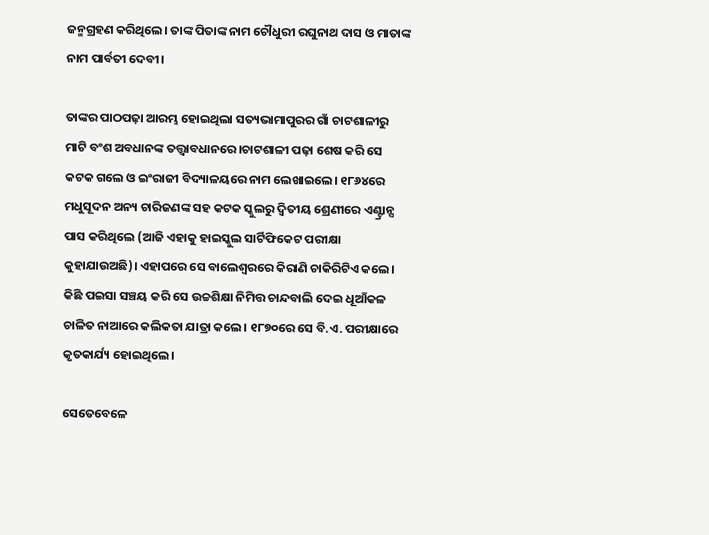ଜନ୍ମଗ୍ରହଣ କରିଥିଲେ। ତାଙ୍କ ପିତାଙ୍କ ନାମ ଚୌଧୁରୀ ରଘୁନାଥ ଦାସ ଓ ମାତାଙ୍କ ନାମ ପାର୍ବତୀ ଦେବୀ।

ତାଙ୍କର ପାଠପଢ଼ା ଆରମ୍ଭ ହୋଇଥିଲା ସତ୍ୟଭାମାପୁରର ଗାଁ ଚାଟଶାଳୀରୁ ମାଟି ବଂଶ ଅବଧାନଙ୍କ ତତ୍ତ୍ୱାବଧାନରେ।ଚାଟଶାଳୀ ପଢ଼ା ଶେଷ କରି ସେ କଟକ ଗଲେ ଓ ଇଂରାଜୀ ବିଦ୍ୟାଳୟରେ ନାମ ଲେଖାଇଲେ। ୧୮୬୪ରେ ମଧୁସୂଦନ ଅନ୍ୟ ଚାରିଜଣଙ୍କ ସହ କଟକ ସ୍କୁଲରୁ ଦ୍ୱିତୀୟ ଶ୍ରେଣୀରେ ଏଣ୍ଟ୍ରାନ୍ସ ପାସ କରିଥିଲେ (ଆଜି ଏହାକୁ ହାଇସ୍କୁଲ ସାର୍ଟିଫିକେଟ ପରୀକ୍ଷା କୁହାଯାଉଅଛି)। ଏହାପରେ ସେ ବାଲେଶ୍ୱରରେ କିରାଣି ଚାକିରିଟିଏ କଲେ। କିଛି ପଇସା ସଞ୍ଚୟ କରି ସେ ଉଚ୍ଚଶିକ୍ଷା ନିମିତ୍ତ ଚାନ୍ଦବାଲି ଦେଇ ଧୂଆଁକଳ ଚାଳିତ ନାଆରେ କଲିକତା ଯାତ୍ରା କଲେ। ୧୮୭୦ରେ ସେ ବି.ଏ. ପରୀକ୍ଷାରେ କୃତକାର୍ଯ୍ୟ ହୋଇଥିଲେ।

ସେତେବେଳେ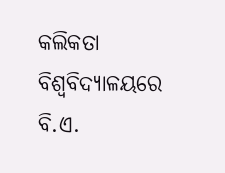କଲିକତା ବିଶ୍ୱବିଦ୍ୟାଳୟରେ ବି.ଏ.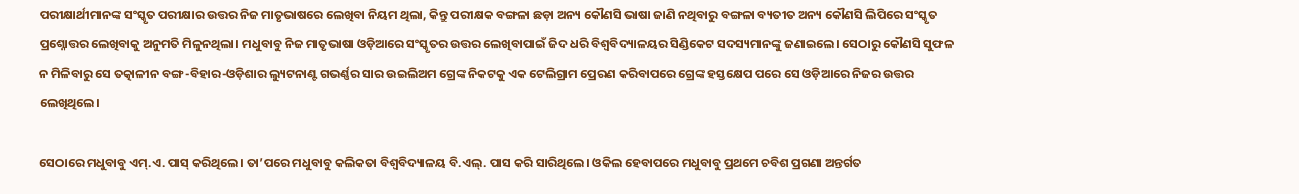ପରୀକ୍ଷାର୍ଥୀମାନଙ୍କ ସଂସ୍କୃତ ପରୀକ୍ଷାର ଉତ୍ତର ନିଜ ମାତୃଭାଷରେ ଲେଖିବା ନିୟମ ଥିଲା, କିନ୍ତୁ ପରୀକ୍ଷକ ବଙ୍ଗଳା ଛଡ଼ା ଅନ୍ୟ କୌଣସି ଭାଷା ଜାଣି ନଥିବାରୁ ବଙ୍ଗଳା ବ୍ୟତୀତ ଅନ୍ୟ କୌଣସି ଲିପିରେ ସଂସ୍କୃତ ପ୍ରଶ୍ନୋତ୍ତର ଲେଖିବାକୁ ଅନୁମତି ମିଳୁନଥିଲା। ମଧୁବାବୁ ନିଜ ମାତୃଭାଷା ଓଡ଼ିଆରେ ସଂସ୍କୃତର ଉତ୍ତର ଲେଖିବାପାଇଁ ଜିଦ ଧରି ବିଶ୍ୱବିଦ୍ୟାଳୟର ସିଣ୍ଡିକେଟ ସଦସ୍ୟମାନଙ୍କୁ ଜଣାଇଲେ। ସେଠାରୁ କୌଣସି ସୁଫଳ ନ ମିଳିବାରୁ ସେ ତତ୍କାଳୀନ ବଙ୍ଗ-ବିହାର-ଓଡ଼ିଶାର ଲ୍ୟୁଟନାଣ୍ଟ ଗଭର୍ଣ୍ଣର ସାର ଉଇଲିଅମ ଗ୍ରେଙ୍କ ନିକଟକୁ ଏକ ଟେଲିଗ୍ରାମ ପ୍ରେରଣ କରିବାପରେ ଗ୍ରେଙ୍କ ହସ୍ତକ୍ଷେପ ପରେ ସେ ଓଡ଼ିଆରେ ନିଜର ଉତ୍ତର ଲେଖିଥିଲେ।

ସେଠାରେ ମଧୁବାବୁ ଏମ୍.ଏ. ପାସ୍ କରିଥିଲେ। ତା’ପରେ ମଧୁବାବୁ କଲିକତା ବିଶ୍ବବିଦ୍ୟାଳୟ ବି.ଏଲ୍. ପାସ କରି ସାରିଥିଲେ। ଓକିଲ ହେବାପରେ ମଧୁବାବୁ ପ୍ରଥମେ ଚବିଶ ପ୍ରଗଣା ଅନ୍ତର୍ଗତ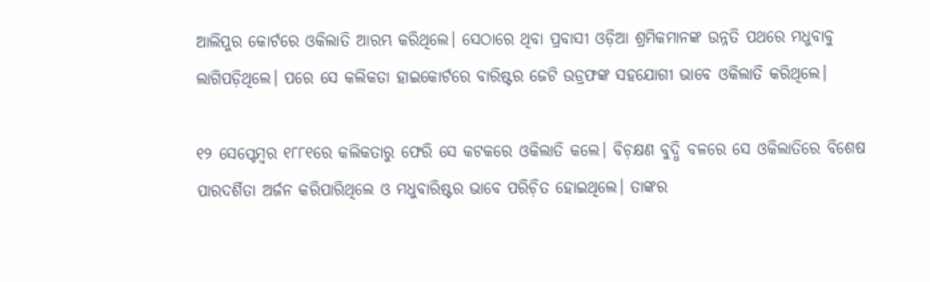ଆଲିପୁର କୋର୍ଟରେ ଓକିଲାତି ଆରମ୍ଭ କରିଥିଲେ। ସେଠାରେ ଥିବା ପ୍ରବାସୀ ଓଡ଼ିଆ ଶ୍ରମିକମାନଙ୍କ ଉନ୍ନତି ପଥରେ ମଧୁବାବୁ ଲାଗିପଡ଼ିଥିଲେ। ପରେ ସେ କଲିକତା ହାଇକୋର୍ଟରେ ବାରିଷ୍ଟର ଜେଟି ଉଡ୍ରଫଙ୍କ ସହଯୋଗୀ ଭାବେ ଓକିଲାତି କରିଥିଲେ।

୧୨ ସେପ୍ଟେମ୍ବର ୧୮୮୧ରେ କଲିକତାରୁ ଫେରି ସେ କଟକରେ ଓକିଲାତି କଲେ। ବିଚ଼କ୍ଷଣ ବୁଦ୍ଧି ବଳରେ ସେ ଓକିଲାତିରେ ବିଶେଷ ପାରଦର୍ଶିତା ଅର୍ଜନ କରିପାରିଥିଲେ ଓ ମଧୁବାରିଷ୍ଟର ଭାବେ ପରିଚ଼ିତ ହୋଇଥିଲେ। ତାଙ୍କର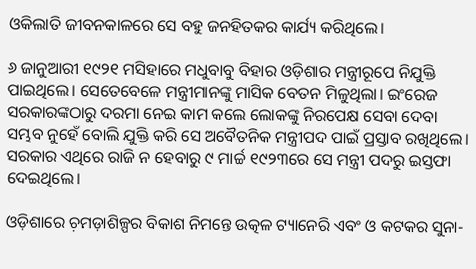ଓକିଲାତି ଜୀବନକାଳରେ ସେ ବହୁ ଜନହିତକର କାର୍ଯ୍ୟ କରିଥିଲେ।

୬ ଜାନୁଆରୀ ୧୯୨୧ ମସିହାରେ ମଧୁବାବୁ ବିହାର ଓଡ଼ିଶାର ମନ୍ତ୍ରୀରୂପେ ନିଯୁକ୍ତି ପାଇଥିଲେ। ସେତେବେଳେ ମନ୍ତ୍ରୀମାନଙ୍କୁ ମାସିକ ବେତନ ମିଳୁଥିଲା। ଇଂରେଜ ସରକାରଙ୍କଠାରୁ ଦରମା ନେଇ କାମ କଲେ ଲୋକଙ୍କୁ ନିରପେକ୍ଷ ସେବା ଦେବା ସମ୍ଭବ ନୁହେଁ ବୋଲି ଯୁକ୍ତି କରି ସେ ଅବୈତନିକ ମନ୍ତ୍ରୀପଦ ପାଇଁ ପ୍ରସ୍ତାବ ରଖିଥିଲେ। ସରକାର ଏଥିରେ ରାଜି ନ ହେବାରୁ ୯ ମାର୍ଚ୍ଚ ୧୯୨୩ରେ ସେ ମନ୍ତ୍ରୀ ପଦରୁ ଇସ୍ତଫା ଦେଇଥିଲେ।

ଓଡ଼ିଶାରେ ଚ଼ମଡ଼ାଶିଳ୍ପର ବିକାଶ ନିମନ୍ତେ ଉତ୍କଳ ଟ୍ୟାନେରି ଏବଂ ଓ କଟକର ସୁନା-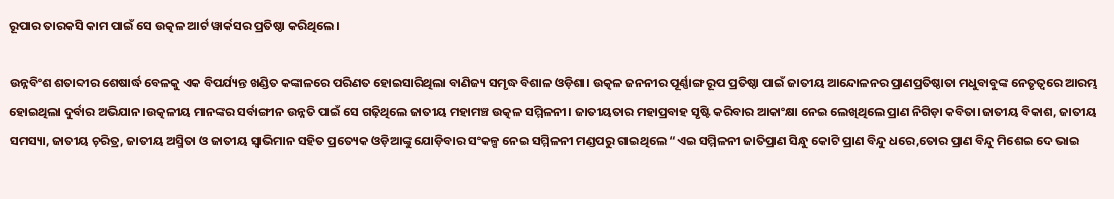ରୂପାର ତାରକସି କାମ ପାଇଁ ସେ ଉତ୍କଳ ଆର୍ଟ ୱାର୍କସର ପ୍ରତିଷ୍ଠା କରିଥିଲେ।

ଉନ୍ନବିଂଶ ଶତାବ୍ଦୀର ଶେଷାର୍ଦ୍ଧ ବେଳକୁ ଏକ ବିପର୍ଯ୍ୟନ୍ତ ଖଣ୍ଡିତ କଙ୍କାଳରେ ପରିଣତ ହୋଇସାରିଥିଲା ବାଣିଜ୍ୟ ସମୃଦ୍ଧ ବିଶାଳ ଓଡ଼ିଶା। ଉତ୍କଳ ଜନନୀର ପୂର୍ଣ୍ଣାଙ୍ଗ ରୂପ ପ୍ରତିଷ୍ଠା ପାଇଁ ଜାତୀୟ ଆନ୍ଦୋଳନର ପ୍ରାଣପ୍ରତିଷ୍ଠାତା ମଧୁବାବୁଙ୍କ ନେତୃତ୍ବରେ ଆରମ୍ଭ ହୋଇଥିଲା ଦୁର୍ବାର ଅଭିଯାନ।ଉତ୍କଳୀୟ ମାନଙ୍କର ସର୍ବାଙ୍ଗୀନ ଉନ୍ନତି ପାଇଁ ସେ ଗଢ଼ିଥିଲେ ଜାତୀୟ ମହାମଞ୍ଚ ଉତ୍କଳ ସମ୍ମିଳନୀ। ଜାତୀୟତାର ମହାପ୍ରବାହ ସୃଷ୍ଟି କରିବାର ଆକାଂକ୍ଷା ନେଇ ଲେଖିଥିଲେ ପ୍ରାଣ ନିଗିଡ଼ା କବିତା।ଜାତୀୟ ବିକାଶ, ଜାତୀୟ ସମସ୍ୟା, ଜାତୀୟ ଚ଼ରିତ୍ର, ଜାତୀୟ ଅସ୍ମିତା ଓ ଜାତୀୟ ସ୍ବାଭିମାନ ସହିତ ପ୍ରତ୍ୟେକ ଓଡ଼ିଆଙ୍କୁ ଯୋଡ଼ିବାର ସଂକଳ୍ପ ନେଇ ସମ୍ମିଳନୀ ମଣ୍ଡପରୁ ଗାଇଥିଲେ “ଏଇ ସମ୍ମିଳନୀ ଜାତିପ୍ରାଣ ସିନ୍ଧୁ କୋଟି ପ୍ରାଣ ବିନ୍ଦୁ ଧରେ,ତୋର ପ୍ରାଣ ବିନ୍ଦୁ ମିଶେଇ ଦେ ଭାଇ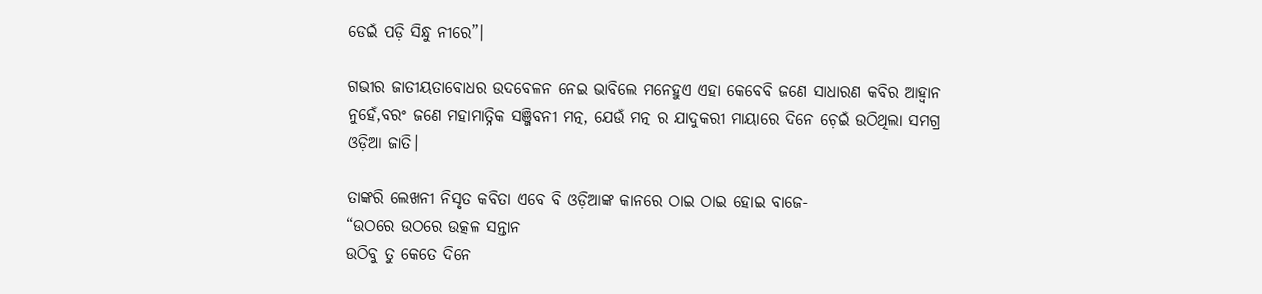ଡେଇଁ ପଡ଼ି ସିନ୍ଧୁ ନୀରେ”।

ଗଭୀର ଜାତୀୟତାବୋଧର ଉଦବେଳନ ନେଇ ଭାବିଲେ ମନେହୁଏ ଏହା କେବେବି ଜଣେ ସାଧାରଣ କବିର ଆହ୍ବାନ ନୁହେଁ,ବରଂ ଜଣେ ମହାମାତ୍ନିକ ସଞ୍ଜିବନୀ ମତ୍ନ, ଯେଉଁ ମତ୍ନ ର ଯାଦୁକରୀ ମାୟାରେ ଦିନେ ଚ଼େଇଁ ଉଠିଥିଲା ସମଗ୍ର ଓଡ଼ିଆ ଜାତି।

ତାଙ୍କରି ଲେଖନୀ ନିସୃତ କବିତା ଏବେ ବି ଓଡ଼ିଆଙ୍କ କାନରେ ଠାଇ ଠାଇ ହୋଇ ବାଜେ-
“ଉଠରେ ଉଠରେ ଉତ୍କଳ ସନ୍ତାନ
ଉଠିବୁ ତୁ କେତେ ଦିନେ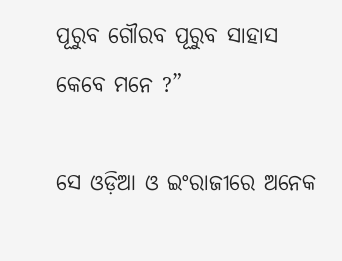ପୂରୁବ ଗୌରବ ପୂରୁବ ସାହାସ
କେବେ ମନେ ?”

ସେ ଓଡ଼ିଆ ଓ ଇଂରାଜୀରେ ଅନେକ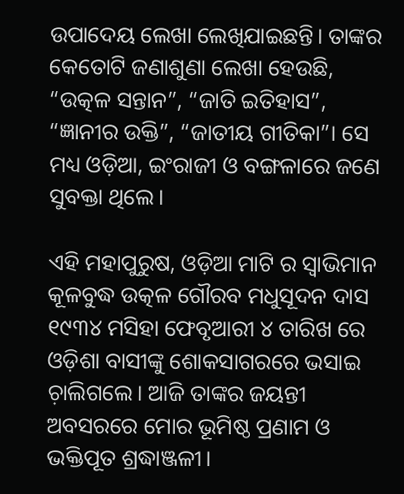ଉପାଦେୟ ଲେଖା ଲେଖିଯାଇଛନ୍ତି। ତାଙ୍କର କେତୋଟି ଜଣାଶୁଣା ଲେଖା ହେଉଛି, “ଉତ୍କଳ ସନ୍ତାନ”, “ଜାତି ଇତିହାସ”, “ଜ୍ଞାନୀର ଉକ୍ତି”, “ଜାତୀୟ ଗୀତିକା”। ସେ ମଧ୍ୟ ଓଡ଼ିଆ, ଇଂରାଜୀ ଓ ବଙ୍ଗଳାରେ ଜଣେ ସୁବକ୍ତା ଥିଲେ।

ଏହି ମହାପୁରୁଷ, ଓଡ଼ିଆ ମାଟି ର ସ୍ବାଭିମାନ କୂଳବୁଦ୍ଧ ଉତ୍କଳ ଗୌରବ ମଧୁସୂଦନ ଦାସ ୧୯୩୪ ମସିହା ଫେବୃଆରୀ ୪ ତାରିଖ ରେ ଓଡ଼ିଶା ବାସୀଙ୍କୁ ଶୋକସାଗରରେ ଭସାଇ ଚ଼ାଲିଗଲେ। ଆଜି ତାଙ୍କର ଜୟନ୍ତୀ ଅବସରରେ ମୋର ଭୂମିଷ୍ଠ ପ୍ରଣାମ ଓ ଭକ୍ତିପୂତ ଶ୍ରଦ୍ଧାଞ୍ଜଳୀ।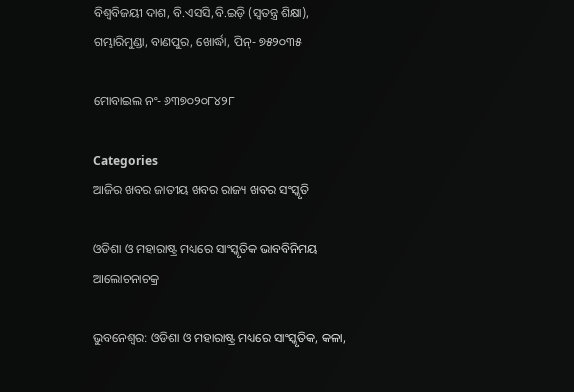ବିଶ୍ବବିଜୟୀ ଦାଶ, ବି.ଏସସି,ବି.ଇଡ଼ି (ସ୍ବତନ୍ତ୍ର ଶିକ୍ଷା), ଗମ୍ଭାରିମୁଣ୍ଡା, ବାଣପୁର, ଖୋର୍ଦ୍ଧା, ପିନ୍- ୭୫୨୦୩୫

ମୋବାଇଲ ନଂ- ୬୩୭୦୨୦୮୪୨୮

Categories
ଆଜିର ଖବର ଜାତୀୟ ଖବର ରାଜ୍ୟ ଖବର ସଂସ୍କୃତି

ଓଡିଶା ଓ ମହାରାଷ୍ଟ୍ର ମଧ୍ୟରେ ସାଂସ୍କୃତିକ ଭାବବିନିମୟ ଆଲୋଚନାଚକ୍ର

ଭୁବନେଶ୍ୱର: ଓଡିଶା ଓ ମହାରାଷ୍ଟ୍ର ମଧ୍ୟରେ ସାଂସ୍କୃତିକ, କଳା,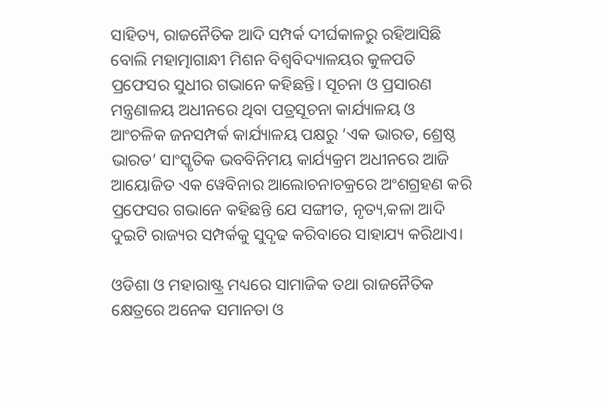ସାହିତ୍ୟ, ରାଜନୈତିକ ଆଦି ସମ୍ପର୍କ ଦୀର୍ଘକାଳରୁ ରହିଆସିଛି ବୋଲି ମହାତ୍ମାଗାନ୍ଧୀ ମିଶନ ବିଶ୍ୱବିଦ୍ୟାଳୟର କୁଳପତି ପ୍ରଫେସର ସୁଧୀର ଗଭାନେ କହିଛନ୍ତି। ସୂଚନା ଓ ପ୍ରସାରଣ ମନ୍ତ୍ରଣାଳୟ ଅଧୀନରେ ଥିବା ପତ୍ରସୂଚନା କାର୍ଯ୍ୟାଳୟ ଓ ଆଂଚଳିକ ଜନସମ୍ପର୍କ କାର୍ଯ୍ୟାଳୟ ପକ୍ଷରୁ ‘ଏକ ଭାରତ, ଶ୍ରେଷ୍ଠ ଭାରତ’ ସାଂସ୍କୃତିକ ଭବବିନିମୟ କାର୍ଯ୍ୟକ୍ରମ ଅଧୀନରେ ଆଜି ଆୟୋଜିତ ଏକ ୱେବିନାର ଆଲୋଚନାଚକ୍ରରେ ଅଂଶଗ୍ରହଣ କରି ପ୍ରଫେସର ଗଭାନେ କହିଛନ୍ତି ଯେ ସଙ୍ଗୀତ, ନୃତ୍ୟ,କଳା ଆଦି ଦୁଇଟି ରାଜ୍ୟର ସମ୍ପର୍କକୁ ସୁଦୃଢ କରିବାରେ ସାହାଯ୍ୟ କରିଥାଏ।

ଓଡିଶା ଓ ମହାରାଷ୍ଟ୍ର ମଧ୍ୟରେ ସାମାଜିକ ତଥା ରାଜନୈତିକ କ୍ଷେତ୍ରରେ ଅନେକ ସମାନତା ଓ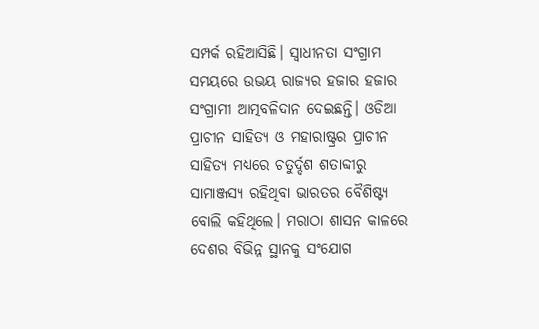ସମ୍ପର୍କ ରହିଆସିଛି। ସ୍ୱାଧୀନତା ସଂଗ୍ରାମ ସମୟରେ ଉଭୟ ରାଜ୍ୟର ହଜାର ହଜାର ସଂଗ୍ରାମୀ ଆତ୍ମବଳିଦାନ ଦେଇଛନ୍ତି। ଓଡିଆ ପ୍ରାଚୀନ ସାହିତ୍ୟ ଓ ମହାରାଷ୍ଟ୍ରର ପ୍ରାଚୀନ ସାହିତ୍ୟ ମଧ୍ୟରେ ଚତୁର୍ଦ୍ଦଶ ଶତାବ୍ଦୀରୁ ସାମାଞ୍ଜସ୍ୟ ରହିଥିବା ଭାରତର ବୈଶିଷ୍ଟ୍ୟ ବୋଲି କହିଥିଲେ। ମରାଠା ଶାସନ କାଳରେ ଦେଶର ବିଭିନ୍ନ ସ୍ଥାନକୁ ସଂଯୋଗ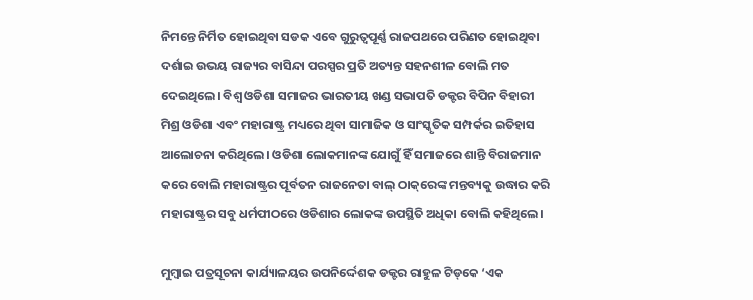ନିମନ୍ତେ ନିର୍ମିତ ହୋଇଥିବା ସଡକ ଏବେ ଗୁରୁତ୍ୱପୂର୍ଣ୍ଣ ରାଜପଥରେ ପରିଣତ ହୋଇଥିବା ଦର୍ଶାଇ ଉଭୟ ରାଜ୍ୟର ବାସିନ୍ଦା ପରସ୍ପର ପ୍ରତି ଅତ୍ୟନ୍ତ ସହନଶୀଳ ବୋଲି ମତ ଦେଇଥିଲେ। ବିଶ୍ୱ ଓଡିଶା ସମାଜର ଭାରତୀୟ ଖଣ୍ଡ ସଭାପତି ଡକ୍ଟର ବିପିନ ବିହାରୀ ମିଶ୍ର ଓଡିଶା ଏବଂ ମହାରାଷ୍ଟ୍ର ମଧ୍ୟରେ ଥିବା ସାମାଜିକ ଓ ସାଂସ୍କୃତିକ ସମ୍ପର୍କର ଇତିହାସ ଆଲୋଚନା କରିଥିଲେ। ଓଡିଶା ଲୋକମାନଙ୍କ ଯୋଗୁଁ ହିଁ ସମାଜରେ ଶାନ୍ତି ବିରାଜମାନ କରେ ବୋଲି ମହାରାଷ୍ଟ୍ରର ପୂର୍ବତନ ରାଜନେତା ବାଲ୍ ଠାକ୍‌ରେଙ୍କ ମନ୍ତବ୍ୟକୁ ଉଦ୍ଧାର କରି ମହାରାଷ୍ଟ୍ରର ସବୁ ଧର୍ମପୀଠରେ ଓଡିଶାର ଲୋକଙ୍କ ଉପସ୍ଥିତି ଅଧିକା ବୋଲି କହିଥିଲେ।

ମୁମ୍ବାଇ ପତ୍ରସୂଚନା କାର୍ଯ୍ୟାଳୟର ଉପନିର୍ଦ୍ଦେଶକ ଡକ୍ଟର ରାହୁଳ ଟିଡ୍‌କେ ‘ଏକ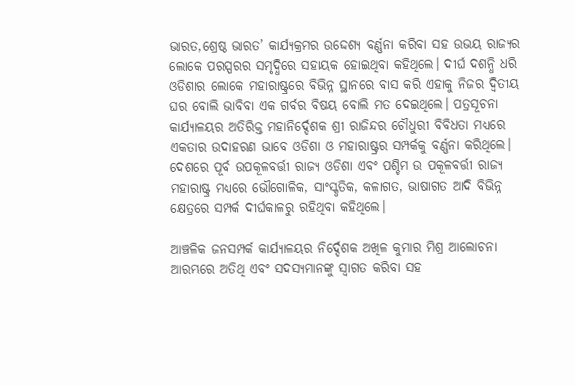ଭାରତ,ଶ୍ରେଷ୍ଠ ଭାରତ’ କାର୍ଯ୍ୟକ୍ରମର ଉଦ୍ଦେଶ୍ୟ ବର୍ଣ୍ଣନା କରିବା ସହ ଉଭୟ ରାଜ୍ୟର ଲୋକେ ପରସ୍ପରର ସମୃଦ୍ଧିରେ ସହାୟକ ହୋଇଥିବା କହିଥିଲେ। ଦୀର୍ଘ ଦଶନ୍ଧି ଧରି ଓଡିଶାର ଲୋକେ ମହାରାଷ୍ଟ୍ରରେ ବିଭିନ୍ନ ସ୍ଥାନରେ ବାସ କରି ଏହାକୁ ନିଜର ଦ୍ୱିତୀୟ ଘର ବୋଲି ଭାବିବା ଏକ ଗର୍ବର ବିଷୟ ବୋଲି ମତ ଦେଇଥିଲେ। ପତ୍ରସୂଚନା କାର୍ଯ୍ୟାଳୟର ଅତିରିକ୍ତ ମହାନିର୍ଦ୍ଦେଶକ ଶ୍ରୀ ରାଜିନ୍ଦର ଚୌଧୁରୀ ବିବିଧତା ମଧ୍ୟରେ ଏକତାର ଉଦାହରଣ ଭାବେ ଓଡିଶା ଓ ମହାରାଷ୍ଟ୍ରର ସମ୍ପର୍କକୁ ବର୍ଣ୍ଣନା କରିଥିଲେ। ଦେଶରେ ପୂର୍ବ ଉପକୂଳବର୍ତ୍ତୀ ରାଜ୍ୟ ଓଡିଶା ଏବଂ ପଶ୍ଚିମ ଉ ପକୂଳବର୍ତ୍ତୀ ରାଜ୍ୟ ମହାରାଷ୍ଟ୍ର ମଧ୍ୟରେ ଭୌଗୋଳିକ, ସାଂସ୍କୃତିକ, କଳାଗତ, ଭାଷାଗତ ଆଦି ବିଭିନ୍ନ କ୍ଷେତ୍ରରେ ସମ୍ପର୍କ ଦୀର୍ଘକାଳରୁ ରହିଥିବା କହିଥିଲେ।

ଆଞ୍ଚଳିକ ଜନସମ୍ପର୍କ କାର୍ଯ୍ୟାଳୟର ନିର୍ଦ୍ଦେଶକ ଅଖିଳ କୁମାର ମିଶ୍ର ଆଲୋଚନା ଆରମ୍ଭରେ ଅତିଥି ଏବଂ ସଦସ୍ୟମାନଙ୍କୁ ସ୍ୱାଗତ କରିବା ସହ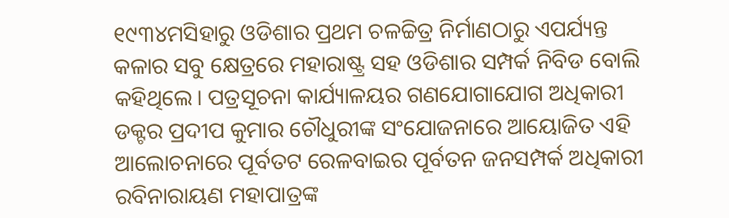୧୯୩୪ମସିହାରୁ ଓଡିଶାର ପ୍ରଥମ ଚଳଚ୍ଚିତ୍ର ନିର୍ମାଣଠାରୁ ଏପର୍ଯ୍ୟନ୍ତ କଳାର ସବୁ କ୍ଷେତ୍ରରେ ମହାରାଷ୍ଟ୍ର ସହ ଓଡିଶାର ସମ୍ପର୍କ ନିବିଡ ବୋଲି କହିଥିଲେ। ପତ୍ରସୂଚନା କାର୍ଯ୍ୟାଳୟର ଗଣଯୋଗାଯୋଗ ଅଧିକାରୀ ଡକ୍ଟର ପ୍ରଦୀପ କୁମାର ଚୌଧୁରୀଙ୍କ ସଂଯୋଜନାରେ ଆୟୋଜିତ ଏହି ଆଲୋଚନାରେ ପୂର୍ବତଟ ରେଳବାଇର ପୂର୍ବତନ ଜନସମ୍ପର୍କ ଅଧିକାରୀ ରବିନାରାୟଣ ମହାପାତ୍ରଙ୍କ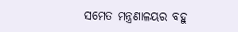ସମେତ ମନ୍ତ୍ରଣାଳୟର ବହୁ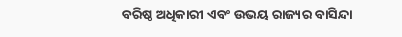ବରିଷ୍ଠ ଅଧିକାରୀ ଏବଂ ଉଭୟ ରାଜ୍ୟର ବାସିନ୍ଦା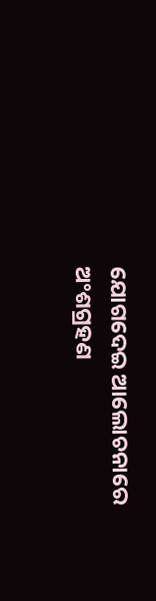ଯୋଗଦେଇ ଆଲୋଚନାରେ ଅଂଶଗ୍ରହଣ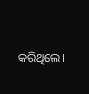କରିଥିଲେ।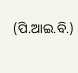(ପି.ଆଇ.ବି.)